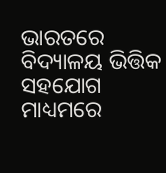ଭାରତରେ ବିଦ୍ୟାଳୟ ଭିତ୍ତିକ ସହଯୋଗ ମାଧ୍ୟମରେ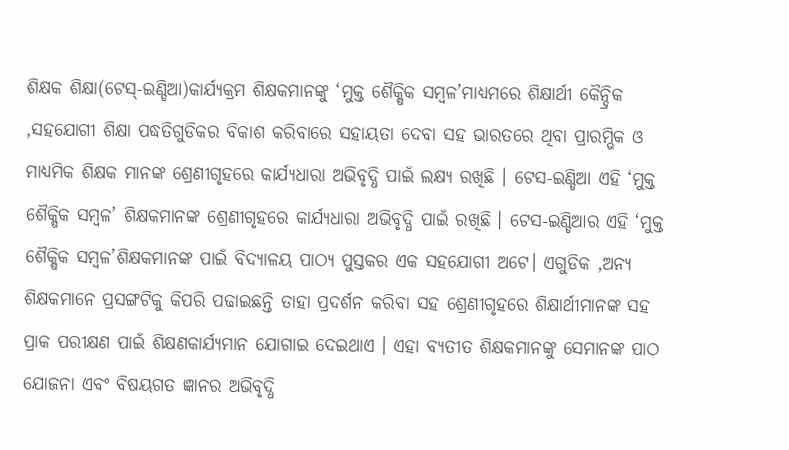ଶିକ୍ଷକ ଶିକ୍ଷା(ଟେସ୍-ଇଣ୍ଡିଆ)କାର୍ଯ୍ୟକ୍ରମ ଶିକ୍ଷକମାନଙ୍କୁ ‘ମୁକ୍ତ ଶୈକ୍ଷିକ ସମ୍ବଳ’ମାଧ୍ୟମରେ ଶିକ୍ଷାର୍ଥୀ କୈନ୍ଦ୍ରିକ ,ସହଯୋଗୀ ଶିକ୍ଷା ପଦ୍ଧତିଗୁଡିକର ବିକାଶ କରିବାରେ ସହାୟତା ଦେବା ସହ ଭାରତରେ ଥିବା ପ୍ରାରମ୍ଭିକ ଓ ମାଧ୍ଯମିକ ଶିକ୍ଷକ ମାନଙ୍କ ଶ୍ରେଣୀଗୃହରେ କାର୍ଯ୍ୟଧାରା ଅଭିବୃଦ୍ଧି ପାଇଁ ଲକ୍ଷ୍ୟ ରଖିଛି । ଟେସ-ଇଣ୍ଡିଆ ଏହି ‘ମୁକ୍ତ ଶୈକ୍ଷିକ ସମ୍ବଳ’ ଶିକ୍ଷକମାନଙ୍କ ଶ୍ରେଣୀଗୃହରେ କାର୍ଯ୍ୟଧାରା ଅଭିବୃଦ୍ଧି ପାଇଁ ରଖିଛି । ଟେସ-ଇଣ୍ଡିଆର ଏହି ‘ମୁକ୍ତ ଶୈକ୍ଷିକ ସମ୍ବଳ’ଶିକ୍ଷକମାନଙ୍କ ପାଇଁ ବିଦ୍ୟାଳୟ ପାଠ୍ୟ ପୁସ୍ତକର ଏକ ସହଯୋଗୀ ଅଟେ। ଏଗୁଡିକ ,ଅନ୍ୟ ଶିକ୍ଷକମାନେ ପ୍ରସଙ୍ଗଟିକୁ କିପରି ପଢାଇଛନ୍ତି ତାହା ପ୍ରଦର୍ଶନ କରିବା ସହ ଶ୍ରେଣୀଗୃହରେ ଶିକ୍ଷାର୍ଥୀମାନଙ୍କ ସହ ପ୍ରାକ ପରୀକ୍ଷଣ ପାଇଁ ଶିକ୍ଷଣକାର୍ଯ୍ୟମାନ ଯୋଗାଇ ଦେଇଥାଏ । ଏହା ବ୍ୟତୀତ ଶିକ୍ଷକମାନଙ୍କୁ ସେମାନଙ୍କ ପାଠ ଯୋଜନା ଏବଂ ବିଷୟଗତ ଜ୍ଞାନର ଅଭିବୃଦ୍ଧି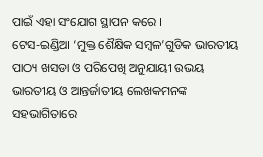ପାଇଁ ଏହା ସଂଯୋଗ ସ୍ଥାପନ କରେ ।
ଟେସ-ଇଣ୍ଡିଆ ‘ମୁକ୍ତ ଶୈକ୍ଷିକ ସମ୍ବଳ’ଗୁଡିକ ଭାରତୀୟ ପାଠ୍ୟ ଖସଡା ଓ ପରିପେଖି ଅନୁଯାୟୀ ଉଭୟ ଭାରତୀୟ ଓ ଆନ୍ତର୍ଜାତୀୟ ଲେଖକମନଙ୍କ ସହଭାଗିତାରେ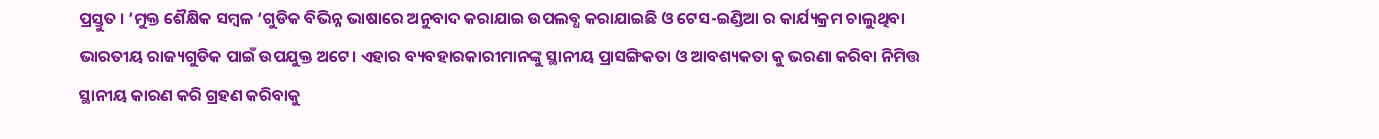ପ୍ରସ୍ତୁତ । ‘ମୁକ୍ତ ଶୈକ୍ଷିକ ସମ୍ବଳ ‘ଗୁଡିକ ବିଭିନ୍ନ ଭାଷାରେ ଅନୁବାଦ କରାଯାଇ ଉପଲବ୍ଧ କରାଯାଇଛି ଓ ଟେସ-ଇଣ୍ଡିଆ ର କାର୍ଯ୍ୟକ୍ରମ ଚାଲୁଥିବା ଭାରତୀୟ ରାଜ୍ୟଗୁଡିକ ପାଇଁ ଉପଯୁକ୍ତ ଅଟେ। ଏହାର ବ୍ୟବହାରକାରୀମାନଙ୍କୁ ସ୍ଥାନୀୟ ପ୍ରାସଙ୍ଗିକତା ଓ ଆବଶ୍ୟକତା କୁ ଭରଣା କରିବା ନିମିତ୍ତ ସ୍ଥାନୀୟ କାରଣ କରି ଗ୍ରହଣ କରିବାକୁ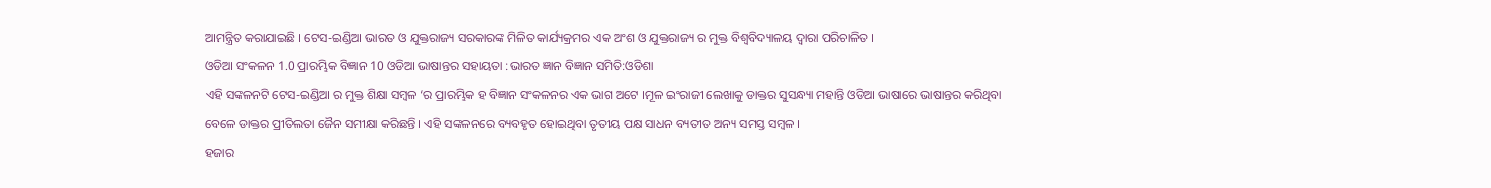ଆମନ୍ତ୍ରିତ କରାଯାଇଛି । ଟେସ-ଇଣ୍ଡିଆ ଭାରତ ଓ ଯୁକ୍ତରାଜ୍ୟ ସରକାରଙ୍କ ମିଳିତ କାର୍ଯ୍ୟକ୍ରମର ଏକ ଅଂଶ ଓ ଯୁକ୍ତରାଜ୍ୟ ର ମୁକ୍ତ ବିଶ୍ବବିଦ୍ୟାଳୟ ଦ୍ଵାରା ପରିଚାଳିତ ।
ଓଡିଆ ସଂକଳନ 1.0 ପ୍ରାରମ୍ଭିକ ବିଜ୍ଞାନ 10 ଓଡିଆ ଭାଷାନ୍ତର ସହାୟତା :ଭାରତ ଜ୍ଞାନ ବିଜ୍ଞାନ ସମିତି:ଓଡିଶା
ଏହି ସଙ୍କଳନଟି ଟେସ-ଇଣ୍ଡିଆ ର ମୁକ୍ତ ଶିକ୍ଷା ସମ୍ବଳ ‘ର ପ୍ରାରମ୍ଭିକ ହ ବିଜ୍ଞାନ ସଂକଳନର ଏକ ଭାଗ ଅଟେ ।ମୂଳ ଇଂରାଜୀ ଲେଖାକୁ ଡାକ୍ତର ସୁସନ୍ଧ୍ୟା ମହାନ୍ତି ଓଡିଆ ଭାଷାରେ ଭାଷାନ୍ତର କରିଥିବା ବେଳେ ଡାକ୍ତର ପ୍ରୀତିଲତା ଜୈନ ସମୀକ୍ଷା କରିଛନ୍ତି । ଏହି ସଙ୍କଳନରେ ବ୍ୟବହୃତ ହୋଇଥିବା ତୃତୀୟ ପକ୍ଷ ସାଧନ ବ୍ୟତୀତ ଅନ୍ୟ ସମସ୍ତ ସମ୍ବଳ ।
ହଜାର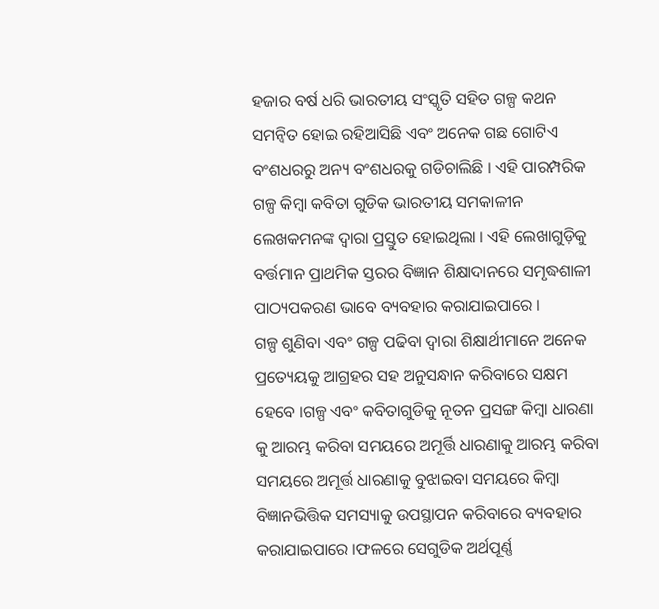ହଜାର ବର୍ଷ ଧରି ଭାରତୀୟ ସଂସ୍କୃତି ସହିତ ଗଳ୍ପ କଥନ ସମନ୍ଵିତ ହୋଇ ରହିଆସିଛି ଏବଂ ଅନେକ ଗଛ ଗୋଟିଏ ବଂଶଧରରୁ ଅନ୍ୟ ବଂଶଧରକୁ ଗଡିଚାଲିଛି । ଏହି ପାରମ୍ପରିକ ଗଳ୍ପ କିମ୍ବା କବିତା ଗୁଡିକ ଭାରତୀୟ ସମକାଳୀନ ଲେଖକମନଙ୍କ ଦ୍ଵାରା ପ୍ରସ୍ତୁତ ହୋଇଥିଲା । ଏହି ଲେଖାଗୁଡ଼ିକୁ ବର୍ତ୍ତମାନ ପ୍ରାଥମିକ ସ୍ତରର ବିଜ୍ଞାନ ଶିକ୍ଷାଦାନରେ ସମୃଦ୍ଧଶାଳୀ ପାଠ୍ୟପକରଣ ଭାବେ ବ୍ୟବହାର କରାଯାଇପାରେ ।
ଗଳ୍ପ ଶୁଣିବା ଏବଂ ଗଳ୍ପ ପଢିବା ଦ୍ଵାରା ଶିକ୍ଷାର୍ଥୀମାନେ ଅନେକ ପ୍ରତ୍ୟେୟକୁ ଆଗ୍ରହର ସହ ଅନୁସନ୍ଧାନ କରିବାରେ ସକ୍ଷମ ହେବେ ।ଗଳ୍ପ ଏବଂ କବିତାଗୁଡିକୁ ନୂତନ ପ୍ରସଙ୍ଗ କିମ୍ବା ଧାରଣା କୁ ଆରମ୍ଭ କରିବା ସମୟରେ ଅମୂର୍ତ୍ତି ଧାରଣାକୁ ଆରମ୍ଭ କରିବା ସମୟରେ ଅମୂର୍ତ୍ତ ଧାରଣାକୁ ବୁଝାଇବା ସମୟରେ କିମ୍ବା ବିଜ୍ଞାନଭିତ୍ତିକ ସମସ୍ୟାକୁ ଉପସ୍ଥାପନ କରିବାରେ ବ୍ୟବହାର କରାଯାଇପାରେ ।ଫଳରେ ସେଗୁଡିକ ଅର୍ଥପୂର୍ଣ୍ଣ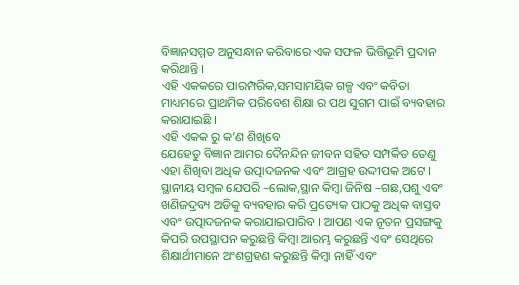ବିଜ୍ଞାନସମ୍ମତ ଅନୁସନ୍ଧାନ କରିବାରେ ଏକ ସଫଳ ଭିତ୍ତିଭୂମି ପ୍ରଦାନ କରିଥାନ୍ତି ।
ଏହି ଏକକରେ ପାରମ୍ପରିକ,ସମସାମୟିକ ଗଳ୍ପ ଏବଂ କବିତା ମାଧ୍ୟମରେ ପ୍ରାଥମିକ ପରିବେଶ ଶିକ୍ଷା ର ପଥ ସୁଗମ ପାଇଁ ବ୍ୟବହାର କରାଯାଇଛି ।
ଏହି ଏକକ ରୁ କ’ଣ ଶିଖିବେ
ଯେହେତୁ ବିଜ୍ଞାନ ଆମର ଦୈନନ୍ଦିନ ଜୀବନ ସହିତ ସମ୍ପର୍କିତ ତେଣୁ ଏହା ଶିଖିବା ଅଧିକ ଉତ୍ପାଦଜନକ ଏବଂ ଆଗ୍ରହ ଉଦ୍ଦୀପକ ଅଟେ । ସ୍ଥାନୀୟ ସମ୍ବଳ ଯେପରି –ଲୋକ,ସ୍ଥାନ କିମ୍ବା ଜିନିଷ –ଗଛ,ପଶୁ ଏବଂ ଖଣିଜଦ୍ରବ୍ୟ ଅଡିକୁ ବ୍ୟବହାର କରି ପ୍ରତ୍ୟେକ ପାଠକୁ ଅଧିକ ବାସ୍ତବ ଏବଂ ଉତ୍ପାଦଜନକ କରାଯାଇପାରିବ । ଆପଣ ଏକ ନୂତନ ପ୍ରସଙ୍ଗକୁ କିପରି ଉପସ୍ଥାପନ କରୁଛନ୍ତି କିମ୍ବା ଆରମ୍ଭ କରୁଛନ୍ତି ଏବଂ ସେଥିରେ ଶିକ୍ଷାର୍ଥୀମାନେ ଅଂଶଗ୍ରହଣ କରୁଛନ୍ତି କିମ୍ବା ନାହିଁ ଏବଂ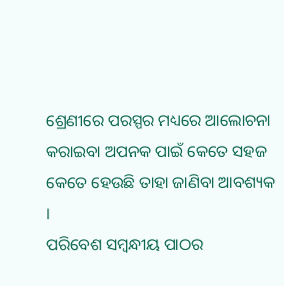ଶ୍ରେଣୀରେ ପରସ୍ପର ମଧ୍ୟରେ ଆଲୋଚନା କରାଇବା ଅପନକ ପାଇଁ କେତେ ସହଜ କେତେ ହେଉଛି ତାହା ଜାଣିବା ଆବଶ୍ୟକ ।
ପରିବେଶ ସମ୍ବନ୍ଧୀୟ ପାଠର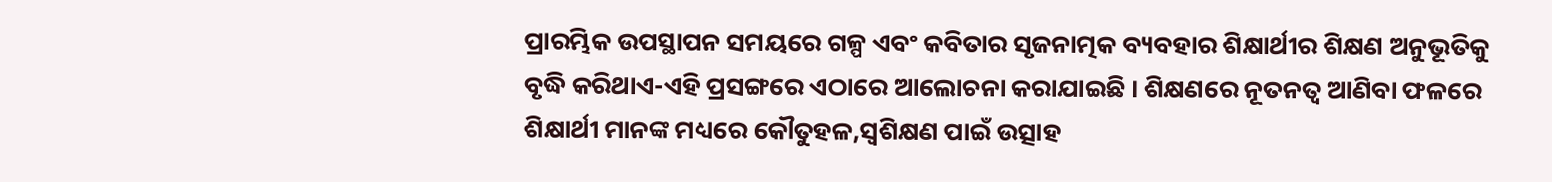ପ୍ରାରମ୍ଭିକ ଉପସ୍ଥାପନ ସମୟରେ ଗଳ୍ପ ଏବଂ କବିତାର ସୃଜନାତ୍ମକ ବ୍ୟବହାର ଶିକ୍ଷାର୍ଥୀର ଶିକ୍ଷଣ ଅନୁଭୂତିକୁ ବୃଦ୍ଧି କରିଥାଏ-ଏହି ପ୍ରସଙ୍ଗରେ ଏଠାରେ ଆଲୋଚନା କରାଯାଇଛି । ଶିକ୍ଷଣରେ ନୂତନତ୍ଵ ଆଣିବା ଫଳରେ ଶିକ୍ଷାର୍ଥୀ ମାନଙ୍କ ମଧ୍ୟରେ କୌତୁହଳ,ସ୍ଵଶିକ୍ଷଣ ପାଇଁ ଉତ୍ସାହ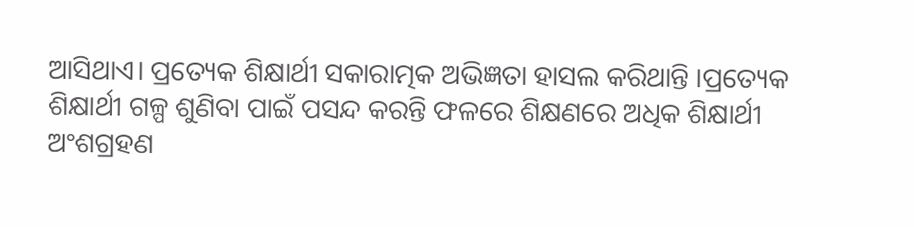ଆସିଥାଏ। ପ୍ରତ୍ୟେକ ଶିକ୍ଷାର୍ଥୀ ସକାରାତ୍ମକ ଅଭିଜ୍ଞତା ହାସଲ କରିଥାନ୍ତି ।ପ୍ରତ୍ୟେକ ଶିକ୍ଷାର୍ଥୀ ଗଳ୍ପ ଶୁଣିବା ପାଇଁ ପସନ୍ଦ କରନ୍ତି ଫଳରେ ଶିକ୍ଷଣରେ ଅଧିକ ଶିକ୍ଷାର୍ଥୀ ଅଂଶଗ୍ରହଣ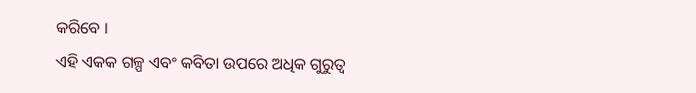କରିବେ ।
ଏହି ଏକକ ଗଳ୍ପ ଏବଂ କବିତା ଉପରେ ଅଧିକ ଗୁରୁତ୍ଵ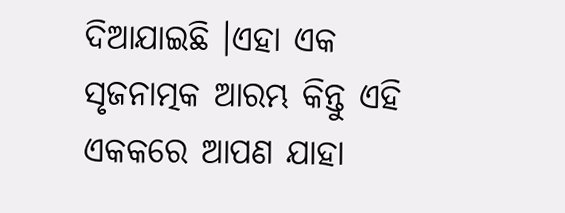ଦିଆଯାଇଛି ।ଏହା ଏକ ସୃଜନାତ୍ମକ ଆରମ୍ଭ କିନ୍ତୁ ଏହି ଏକକରେ ଆପଣ ଯାହା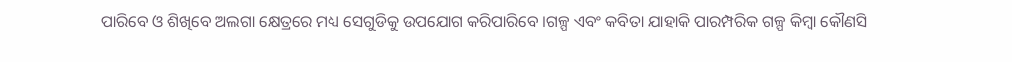ପାରିବେ ଓ ଶିଖିବେ ଅଲଗା କ୍ଷେତ୍ରରେ ମଧ୍ୟ ସେଗୁଡିକୁ ଉପଯୋଗ କରିପାରିବେ ।ଗଳ୍ପ ଏବଂ କବିତା ଯାହାକି ପାରମ୍ପରିକ ଗଳ୍ପ କିମ୍ବା କୌଣସି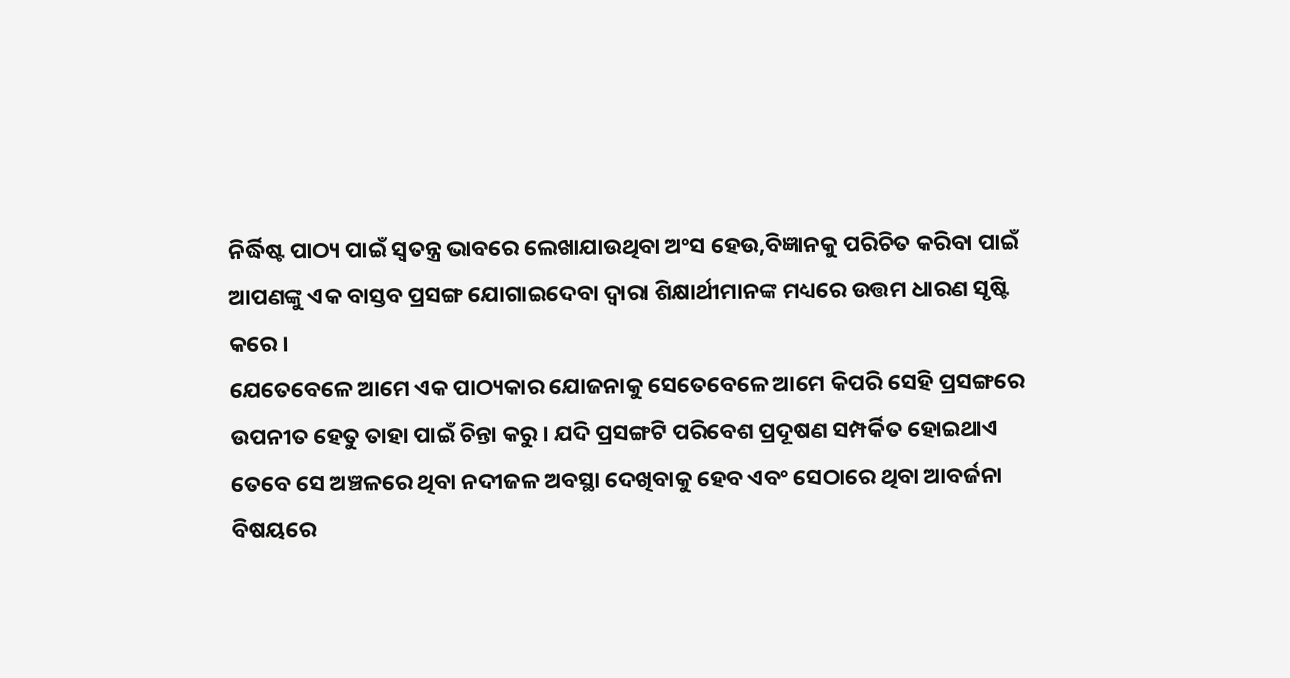ନିର୍ଦ୍ଧିଷ୍ଟ ପାଠ୍ୟ ପାଇଁ ସ୍ଵତନ୍ତ୍ର ଭାବରେ ଲେଖାଯାଉଥିବା ଅଂସ ହେଉ,ବିଜ୍ଞାନକୁ ପରିଚିତ କରିବା ପାଇଁ ଆପଣଙ୍କୁ ଏକ ବାସ୍ତବ ପ୍ରସଙ୍ଗ ଯୋଗାଇଦେବା ଦ୍ଵାରା ଶିକ୍ଷାର୍ଥୀମାନଙ୍କ ମଧ୍ୟରେ ଉତ୍ତମ ଧାରଣ ସୃଷ୍ଟି କରେ ।
ଯେତେବେଳେ ଆମେ ଏକ ପାଠ୍ୟକାର ଯୋଜନାକୁ ସେତେବେଳେ ଆମେ କିପରି ସେହି ପ୍ରସଙ୍ଗରେ ଉପନୀତ ହେତୁ ତାହା ପାଇଁ ଚିନ୍ତା କରୁ । ଯଦି ପ୍ରସଙ୍ଗଟି ପରିବେଶ ପ୍ରଦୂଷଣ ସମ୍ପର୍କିତ ହୋଇଥାଏ ତେବେ ସେ ଅଞ୍ଚଳରେ ଥିବା ନଦୀଜଳ ଅବସ୍ଥା ଦେଖିବାକୁ ହେବ ଏବଂ ସେଠାରେ ଥିବା ଆବର୍ଜନା ବିଷୟରେ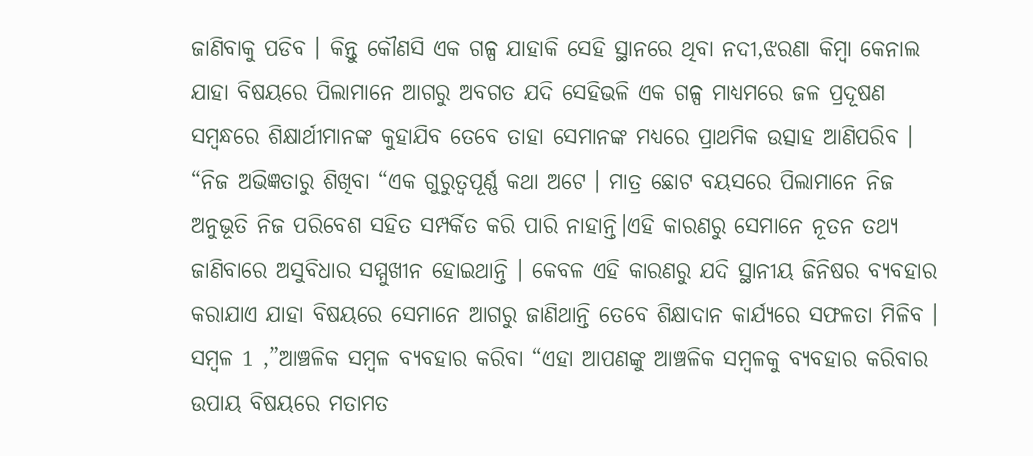ଜାଣିବାକୁ ପଡିବ । କିନ୍ତୁ କୌଣସି ଏକ ଗଳ୍ପ ଯାହାକି ସେହି ସ୍ଥାନରେ ଥିବା ନଦୀ,ଝରଣା କିମ୍ବା କେନାଲ ଯାହା ବିଷୟରେ ପିଲାମାନେ ଆଗରୁ ଅବଗତ ଯଦି ସେହିଭଳି ଏକ ଗଳ୍ପ ମାଧ୍ୟମରେ ଜଳ ପ୍ରଦୂଷଣ ସମ୍ବନ୍ଧରେ ଶିକ୍ଷାର୍ଥୀମାନଙ୍କ କୁହାଯିବ ତେବେ ତାହା ସେମାନଙ୍କ ମଧ୍ୟରେ ପ୍ରାଥମିକ ଉତ୍ସାହ ଆଣିପରିବ ।
“ନିଜ ଅଭିଜ୍ଞତାରୁ ଶିଖିବା “ଏକ ଗୁରୁତ୍ୱପୂର୍ଣ୍ଣ କଥା ଅଟେ । ମାତ୍ର ଛୋଟ ବୟସରେ ପିଲାମାନେ ନିଜ ଅନୁଭୂତି ନିଜ ପରିବେଶ ସହିତ ସମ୍ପର୍କିତ କରି ପାରି ନାହାନ୍ତି।ଏହି କାରଣରୁ ସେମାନେ ନୂତନ ତଥ୍ୟ ଜାଣିବାରେ ଅସୁବିଧାର ସମ୍ମୁଖୀନ ହୋଇଥାନ୍ତି । କେବଳ ଏହି କାରଣରୁ ଯଦି ସ୍ଥାନୀୟ ଜିନିଷର ବ୍ୟବହାର କରାଯାଏ ଯାହା ବିଷୟରେ ସେମାନେ ଆଗରୁ ଜାଣିଥାନ୍ତି ତେବେ ଶିକ୍ଷାଦାନ କାର୍ଯ୍ୟରେ ସଫଳତା ମିଳିବ ।
ସମ୍ବଳ 1 ,”ଆଞ୍ଚଳିକ ସମ୍ବଳ ବ୍ୟବହାର କରିବା “ଏହା ଆପଣଙ୍କୁ ଆଞ୍ଚଳିକ ସମ୍ବଳକୁ ବ୍ୟବହାର କରିବାର ଉପାୟ ବିଷୟରେ ମତାମତ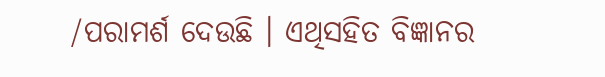/ପରାମର୍ଶ ଦେଉଛି । ଏଥିସହିତ ବିଜ୍ଞାନର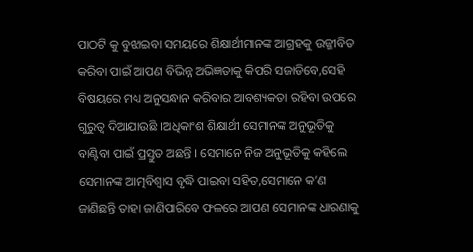ପାଠଟି କୁ ବୁଝାଇବା ସମୟରେ ଶିକ୍ଷାର୍ଥୀମାନଙ୍କ ଆଗ୍ରହକୁ ଉଜ୍ଜୀବିତ କରିବା ପାଇଁ ଆପଣ ବିଭିନ୍ନ ଅଭିଜ୍ଞତାକୁ କିପରି ସଜାଡିବେ,ସେହି ବିଷୟରେ ମଧ୍ୟ ଅନୁସନ୍ଧାନ କରିବାର ଆବଶ୍ୟକତା ରହିବା ଉପରେ ଗୁରୁତ୍ଵ ଦିଆଯାଉଛି ।ଅଧିକାଂଶ ଶିକ୍ଷାର୍ଥୀ ସେମାନଙ୍କ ଅନୁଭୂତିକୁ ବାଣ୍ଟିବା ପାଇଁ ପ୍ରସ୍ତୁତ ଅଛନ୍ତି । ସେମାନେ ନିଜ ଅନୁଭୂତିକୁ କହିଲେ ସେମାନଙ୍କ ଆତ୍ମବିଶ୍ଵାସ ବୃଦ୍ଧି ପାଇବା ସହିତ,ସେମାନେ କ’ଣ ଜାଣିଛନ୍ତି ତାହା ଜାଣିପାରିବେ ଫଳରେ ଆପଣ ସେମାନଙ୍କ ଧାରଣାକୁ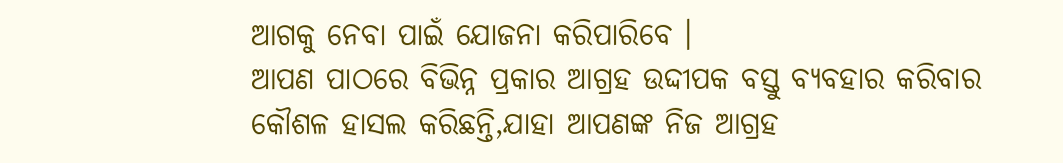ଆଗକୁ ନେବା ପାଇଁ ଯୋଜନା କରିପାରିବେ ।
ଆପଣ ପାଠରେ ବିଭିନ୍ନ ପ୍ରକାର ଆଗ୍ରହ ଉଦ୍ଦୀପକ ବସ୍ତୁ ବ୍ୟବହାର କରିବାର କୌଶଳ ହାସଲ କରିଛନ୍ତି,ଯାହା ଆପଣଙ୍କ ନିଜ ଆଗ୍ରହ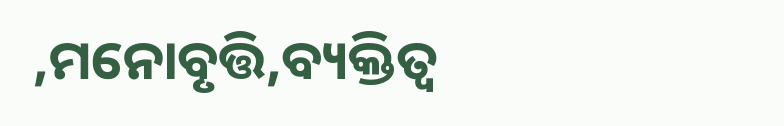,ମନୋବୃତ୍ତି,ବ୍ୟକ୍ତିତ୍ବ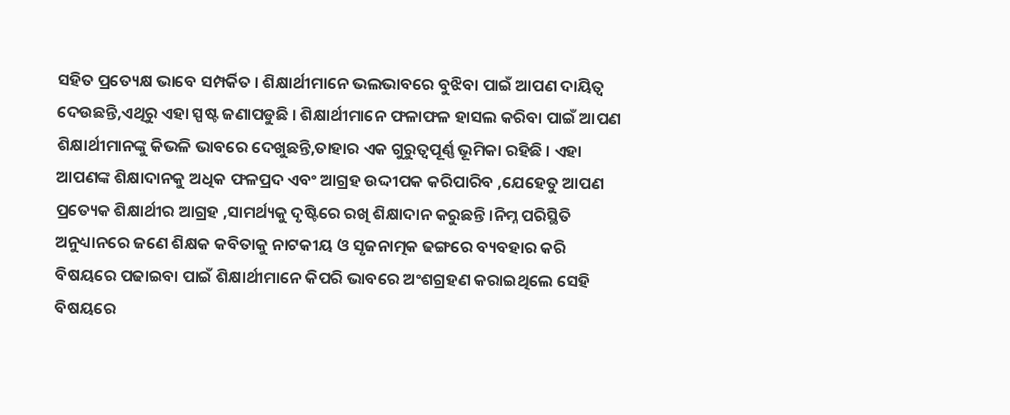ସହିତ ପ୍ରତ୍ୟେକ୍ଷ ଭାବେ ସମ୍ପର୍କିତ । ଶିକ୍ଷାର୍ଥୀମାନେ ଭଲଭାବରେ ବୁଝିବା ପାଇଁ ଆପଣ ଦାୟିତ୍ଵ ଦେଉଛନ୍ତି,ଏଥିରୁ ଏହା ସ୍ପଷ୍ଟ ଜଣାପଡୁଛି । ଶିକ୍ଷାର୍ଥୀମାନେ ଫଳାଫଳ ହାସଲ କରିବା ପାଇଁ ଆପଣ ଶିକ୍ଷାର୍ଥୀମାନଙ୍କୁ କିଭଳି ଭାବରେ ଦେଖୁଛନ୍ତି,ତାହାର ଏକ ଗୁରୁତ୍ୱପୂର୍ଣ୍ଣ ଭୂମିକା ରହିଛି । ଏହା ଆପଣଙ୍କ ଶିକ୍ଷାଦାନକୁ ଅଧିକ ଫଳପ୍ରଦ ଏବଂ ଆଗ୍ରହ ଉଦ୍ଦୀପକ କରିପାରିବ ,ଯେହେତୁ ଆପଣ ପ୍ରତ୍ୟେକ ଶିକ୍ଷାର୍ଥୀର ଆଗ୍ରହ ,ସାମର୍ଥ୍ୟକୁ ଦୃଷ୍ଟିରେ ରଖି ଶିକ୍ଷାଦାନ କରୁଛନ୍ତି ।ନିମ୍ନ ପରିସ୍ଥିତି ଅନୁଧ୍ୟାନରେ ଜଣେ ଶିକ୍ଷକ କବିତାକୁ ନାଟକୀୟ ଓ ସୃଜନାତ୍ମକ ଢଙ୍ଗରେ ବ୍ୟବହାର କରି ବିଷୟରେ ପଢାଇବା ପାଇଁ ଶିକ୍ଷାର୍ଥୀମାନେ କିପରି ଭାବରେ ଅଂଶଗ୍ରହଣ କରାଇଥିଲେ ସେହି ବିଷୟରେ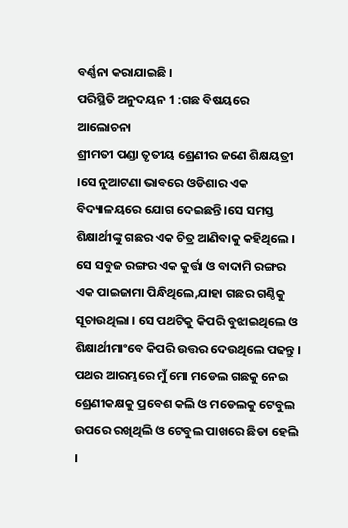ବର୍ଣ୍ଣନା କରାଯାଇଛି ।
ପରିସ୍ଥିତି ଅନୁଦୟନ 1 :ଗଛ ବିଷୟରେ ଆଲୋଚନା
ଶ୍ରୀମତୀ ପଣ୍ଡା ତୃତୀୟ ଶ୍ରେଣୀର ଜଣେ ଶିକ୍ଷୟତ୍ରୀ ।ସେ ନୁଆଟଣା ଭାବରେ ଓଡିଶାର ଏକ ବିଦ୍ୟାଳୟରେ ଯୋଗ ଦେଇଛନ୍ତି ।ସେ ସମସ୍ତ ଶିକ୍ଷାର୍ଥୀଙ୍କୁ ଗଛର ଏକ ଚିତ୍ର ଆଣିବାକୁ କହିଥିଲେ । ସେ ସବୁଜ ରଙ୍ଗର ଏକ କୁର୍ତ୍ତା ଓ ବାଦାମି ରଙ୍ଗର ଏକ ପାଇଜାମା ପିନ୍ଧିଥିଲେ,ଯାହା ଗଛର ଗଣ୍ଠିକୁ ସୂଚାଉଥିଲା । ସେ ପଥଟିକୁ କିପରି ବୁଝାଇଥିଲେ ଓ ଶିକ୍ଷାର୍ଥୀମାଂବେ କିପରି ଉତ୍ତର ଦେଉଥିଲେ ପଢନ୍ତୁ ।
ପଥର ଆରମ୍ଭରେ ମୁଁ ମୋ ମଡେଲ ଗଛକୁ ନେଇ ଶ୍ରେଣୀକକ୍ଷକୁ ପ୍ରବେଶ କଲି ଓ ମଡେଲକୁ ଟେବୁଲ ଉପରେ ରଖିଥିଲି ଓ ଟେବୁଲ ପାଖରେ ଛିଡା ହେଲି ।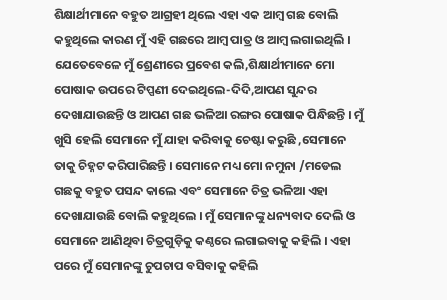ଶିକ୍ଷାର୍ଥୀମାନେ ବହୁତ ଆଗ୍ରହୀ ଥିଲେ ଏହା ଏକ ଆମ୍ବ ଗଛ ବୋଲି କହୁଥିଲେ କାରଣ ମୁଁ ଏହି ଗଛରେ ଆମ୍ବ ପାତ୍ର ଓ ଆମ୍ବ ଲଗାଇଥିଲି ।
ଯେତେବେଳେ ମୁଁ ଶ୍ରେଣୀରେ ପ୍ରବେଶ କଲି,ଶିକ୍ଷାର୍ଥୀମାନେ ମୋ ପୋଷାକ ଉପରେ ଟିପ୍ପଣୀ ଦେଇଥିଲେ-ଦିଦି,ଆପଣ ସୁନ୍ଦର ଦେଖାଯାଉଛନ୍ତି ଓ ଆପଣ ଗଛ ଭଳିଆ ରଙ୍ଗର ପୋଷାକ ପିନ୍ଧିଛନ୍ତି । ମୁଁ ଖୁସି ହେଲି ସେମାନେ ମୁଁ ଯାହା କରିବାକୁ ଚେଷ୍ଟା କରୁଛି ,ସେମାନେ ତାକୁ ଚିହ୍ନଟ କରିପାରିଛନ୍ତି । ସେମାନେ ମଧ୍ୟ ମୋ ନମୁନା /ମଡେଲ ଗଛକୁ ବହୁତ ପସନ୍ଦ କାଲେ ଏବଂ ସେମାନେ ଚିତ୍ର ଭଳିଆ ଏହା ଦେଖାଯାଉଛି ବୋଲି କହୁଥିଲେ । ମୁଁ ସେମାନଙ୍କୁ ଧନ୍ୟବାଦ ଦେଲି ଓ ସେମାନେ ଆଣିଥିବା ଚିତ୍ରଗୁଡ଼ିକୁ କଣ୍ଠରେ ଲଗାଇବାକୁ କହିଲି । ଏହା ପରେ ମୁଁ ସେମାନଙ୍କୁ ଚୁପଚାପ ବସିବାକୁ କହିଲି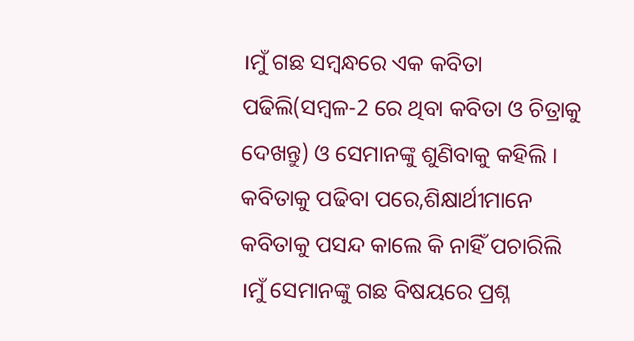।ମୁଁ ଗଛ ସମ୍ବନ୍ଧରେ ଏକ କବିତା ପଢିଲି(ସମ୍ବଳ-2 ରେ ଥିବା କବିତା ଓ ଚିତ୍ରାକୁ ଦେଖନ୍ତୁ) ଓ ସେମାନଙ୍କୁ ଶୁଣିବାକୁ କହିଲି ।
କବିତାକୁ ପଢିବା ପରେ,ଶିକ୍ଷାର୍ଥୀମାନେ କବିତାକୁ ପସନ୍ଦ କାଲେ କି ନାହିଁ ପଚାରିଲି ।ମୁଁ ସେମାନଙ୍କୁ ଗଛ ବିଷୟରେ ପ୍ରଶ୍ନ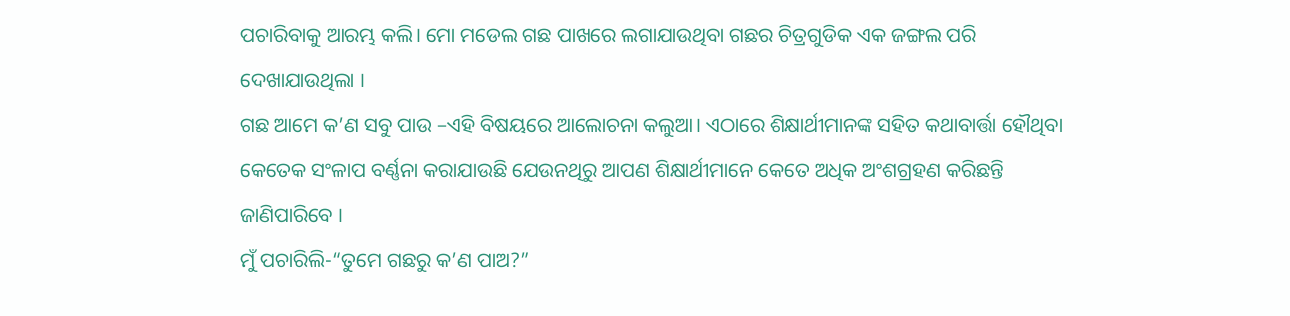ପଚାରିବାକୁ ଆରମ୍ଭ କଲି। ମୋ ମଡେଲ ଗଛ ପାଖରେ ଲଗାଯାଉଥିବା ଗଛର ଚିତ୍ରଗୁଡିକ ଏକ ଜଙ୍ଗଲ ପରି ଦେଖାଯାଉଥିଲା ।
ଗଛ ଆମେ କ’ଣ ସବୁ ପାଉ –ଏହି ବିଷୟରେ ଆଲୋଚନା କଲୁଆ। ଏଠାରେ ଶିକ୍ଷାର୍ଥୀମାନଙ୍କ ସହିତ କଥାବାର୍ତ୍ତା ହୌଥିବା କେତେକ ସଂଳାପ ବର୍ଣ୍ଣନା କରାଯାଉଛି ଯେଉନଥିରୁ ଆପଣ ଶିକ୍ଷାର୍ଥୀମାନେ କେତେ ଅଧିକ ଅଂଶଗ୍ରହଣ କରିଛନ୍ତି ଜାଣିପାରିବେ ।
ମୁଁ ପଚାରିଲି-“ତୁମେ ଗଛରୁ କ’ଣ ପାଅ?”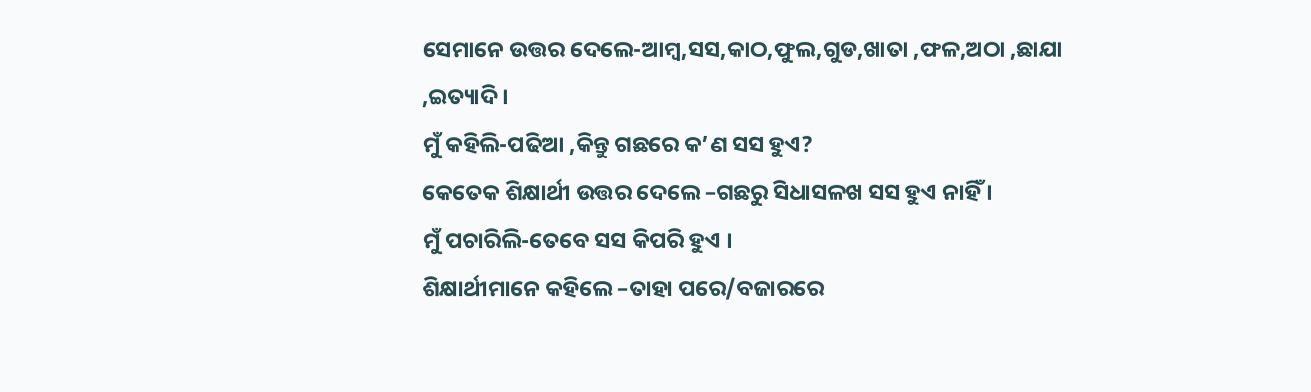ସେମାନେ ଉତ୍ତର ଦେଲେ-ଆମ୍ବ,ସସ,କାଠ,ଫୁଲ,ଗୁଡ,ଖାତା ,ଫଳ,ଅଠା ,ଛାଯା ,ଇତ୍ୟାଦି ।
ମୁଁ କହିଲି-ପଢିଆ ,କିନ୍ତୁ ଗଛରେ କ’ଣ ସସ ହୁଏ?
କେତେକ ଶିକ୍ଷାର୍ଥୀ ଉତ୍ତର ଦେଲେ –ଗଛରୁ ସିଧାସଳଖ ସସ ହୁଏ ନାହିଁ ।
ମୁଁ ପଚାରିଲି-ତେବେ ସସ କିପରି ହୁଏ ।
ଶିକ୍ଷାର୍ଥୀମାନେ କହିଲେ –ତାହା ପରେ/ବଜାରରେ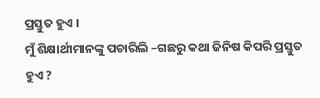ପ୍ରସ୍ତୁତ ହୁଏ ।
ମୁଁ ଶିକ୍ଷାର୍ଥୀମାନଙ୍କୁ ପଚାରିଲି –ଗଛରୁ କଥା ଜିନିଷ କିପରି ପ୍ରସ୍ତୁତ ହୁଏ ?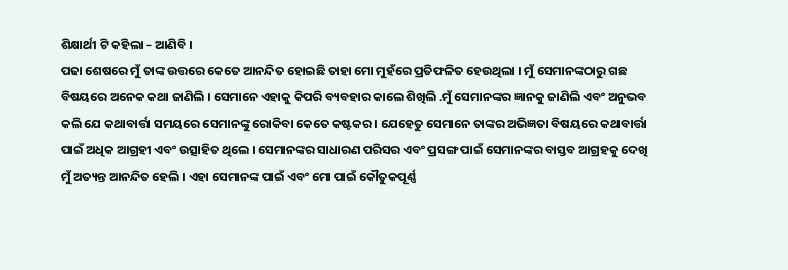ଶିକ୍ଷାର୍ଥୀ ଟି କହିଲା – ଆଣିବି ।
ପଢା ଶେଷରେ ମୁଁ ତାଙ୍କ ଉତ୍ତରେ କେତେ ଆନନ୍ଦିତ ହୋଇଛି ତାହା ମୋ ମୁହଁରେ ପ୍ରତିଫଳିତ ହେଉଥିଲା । ମୁଁ ସେମାନଙ୍କଠାରୁ ଗଛ ବିଷୟରେ ଅନେକ କଥା ଜାଣିଲି । ସେମାନେ ଏହାକୁ କିପରି ବ୍ୟବହାର କାଲେ ଶିଖିଲି .ମୁଁ ସେମାନଙ୍କର ଜ୍ଞାନକୁ ଜାଣିଲି ଏବଂ ଅନୁଭବ କଲି ଯେ କଥାବାର୍ତ୍ତା ସମୟରେ ସେମାନଙ୍କୁ ରୋକିବା କେତେ କଷ୍ଟକର । ଯେହେତୁ ସେମାନେ ତାଙ୍କର ଅଭିଜ୍ଞତା ବିଷୟରେ କଥାବାର୍ତ୍ତା ପାଇଁ ଅଧିକ ଆଗ୍ରହୀ ଏବଂ ଉତ୍ସାହିତ ଥିଲେ । ସେମାନଙ୍କର ସାଧାରଣ ପରିସର ଏବଂ ପ୍ରସଙ୍ଗ ପାଇଁ ସେମାନଙ୍କର ବାସ୍ତବ ଆଗ୍ରହକୁ ଦେଖି ମୁଁ ଅତ୍ୟନ୍ତ ଆନନ୍ଦିତ ହେଲି । ଏହା ସେମାନଙ୍କ ପାଇଁ ଏବଂ ମୋ ପାଇଁ କୌତୁକପୂର୍ଣ୍ଣ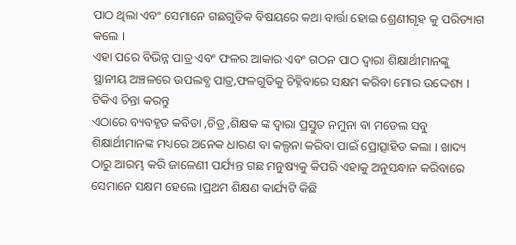ପାଠ ଥିଲା ଏବଂ ସେମାନେ ଗଛଗୁଡିକ ବିଷୟରେ କଥା ବାର୍ତ୍ତା ହୋଇ ଶ୍ରେଣୀଗୃହ କୁ ପରିତ୍ୟାଗ କଲେ ।
ଏହା ପରେ ବିଭିନ୍ନ ପାତ୍ର ଏବଂ ଫଳର ଆକାର ଏବଂ ଗଠନ ପାଠ ଦ୍ଵାରା ଶିକ୍ଷାର୍ଥୀମାନଙ୍କୁ ସ୍ଥାନୀୟ ଅଞ୍ଚଳରେ ଉପଲବ୍ଧ ପାତ୍ର,ଫଳଗୁଡିକୁ ଚିହ୍ନିବାରେ ସକ୍ଷମ କରିବା ମୋର ଉଦ୍ଦେଶ୍ୟ ।
ଟିକିଏ ଚିନ୍ତା କରନ୍ତୁ
ଏଠାରେ ବ୍ୟବହୃତ କବିତା ,ଚିତ୍ର ,ଶିକ୍ଷକ ଙ୍କ ଦ୍ଵାରା ପ୍ରସ୍ତୁତ ନମୁନା ବା ମଡେଲ ସବୁ ଶିକ୍ଷାର୍ଥୀମାନଙ୍କ ମଧ୍ୟରେ ଅନେକ ଧାରଣ ବା କଲ୍ପନା କରିବା ପାଇଁ ପ୍ରୋତ୍ସାହିତ କଲା । ଖାଦ୍ୟ ଠାରୁ ଆରମ୍ଭ କରି ଜାଳେଣୀ ପର୍ଯ୍ୟନ୍ତ ଗଛ ମନୁଷ୍ୟକୁ କିପରି ଏହାକୁ ଅନୁସନ୍ଧାନ କରିବାରେ ସେମାନେ ସକ୍ଷମ ହେଲେ ।ପ୍ରଥମ ଶିକ୍ଷଣ କାର୍ଯ୍ୟଟି କିଛି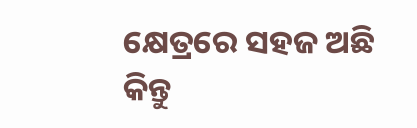କ୍ଷେତ୍ରରେ ସହଜ ଅଛି କିନ୍ତୁ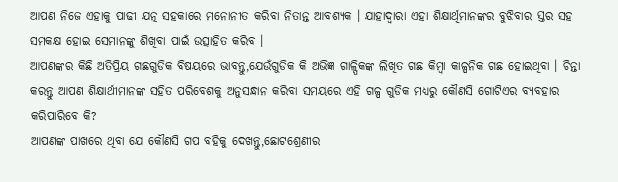ଆପଣ ନିଜେ ଏହାକୁ ପାଢୀ ଯତ୍ନ ସହକାରେ ମନୋନୀତ କରିବା ନିତାନ୍ତ ଆବଶ୍ୟକ । ଯାହାଦ୍ୱାରା ଏହା ଶିକ୍ଷାର୍ଥିମାନଙ୍କର ବୁଝିବାର ସ୍ତର ସହ ସମକକ୍ଷ ହୋଇ ସେମାନଙ୍କୁ ଶିଖିବା ପାଇଁ ଉତ୍ସାହିତ କରିବ ।
ଆପଣଙ୍କର କିଛି ଅତିପ୍ରିୟ ଗଛଗୁଡିକ ବିଷୟରେ ଭାବନ୍ତୁ,ଯେଉଁଗୁଡିକ କି ଅଭିଜ୍ଞ ଗାଳ୍ପିକଙ୍କ ଲିଖିତ ଗଛ କିମ୍ବା କାଳ୍ପନିକ ଗଛ ହୋଇଥିବା । ଚିନ୍ତା କରନ୍ତୁ ଆପଣ ଶିକ୍ଷାର୍ଥୀମାନଙ୍କ ସହିତ ପରିବେଶକୁ ଅନୁସନ୍ଧାନ କରିବା ସମୟରେ ଏହି ଗଳ୍ପ ଗୁଡିକ ମଧ୍ୟରୁ କୌଣସି ଗୋଟିଏର ବ୍ୟବହାର କରିପାରିବେ କି?
ଆପଣଙ୍କ ପାଖରେ ଥିବା ଯେ କୌଣସି ଗପ ବହିକୁ ଦେଖନ୍ତୁ,ଛୋଟଶ୍ରେଣୀର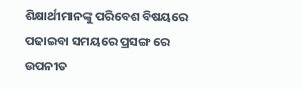ଶିକ୍ଷାର୍ଥୀମାନଙ୍କୁ ପରିବେଶ ବିଷୟରେ ପଢାଇବା ସମୟରେ ପ୍ରସଙ୍ଗ ରେ ଉପନୀତ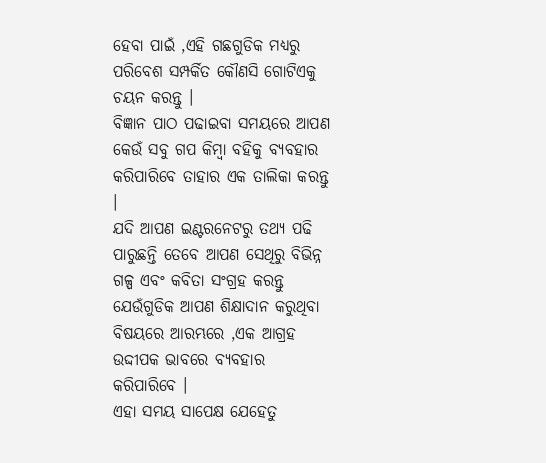ହେବା ପାଇଁ ,ଏହି ଗଛଗୁଡିକ ମଧ୍ୟରୁ ପରିବେଶ ସମ୍ପର୍କିତ କୌଣସି ଗୋଟିଏକୁ ଚୟନ କରନ୍ତୁ ।
ବିଜ୍ଞାନ ପାଠ ପଢାଇବା ସମୟରେ ଆପଣ କେଉଁ ସବୁ ଗପ କିମ୍ବା ବହିକୁ ବ୍ୟବହାର କରିପାରିବେ ତାହାର ଏକ ତାଲିକା କରନ୍ତୁ ।
ଯଦି ଆପଣ ଇଣ୍ଟରନେଟରୁ ତଥ୍ୟ ପଢି ପାରୁଛନ୍ତି ତେବେ ଆପଣ ସେଥିରୁ ବିଭିନ୍ନ ଗଳ୍ପ ଏବଂ କବିତା ସଂଗ୍ରହ କରନ୍ତୁ ଯେଉଁଗୁଡିକ ଆପଣ ଶିକ୍ଷାଦାନ କରୁଥିବା ବିଷୟରେ ଆରମ୍ଭରେ ,ଏକ ଆଗ୍ରହ ଉଦ୍ଦୀପକ ଭାବରେ ବ୍ୟବହାର କରିପାରିବେ ।
ଏହା ସମୟ ସାପେକ୍ଷ ଯେହେତୁ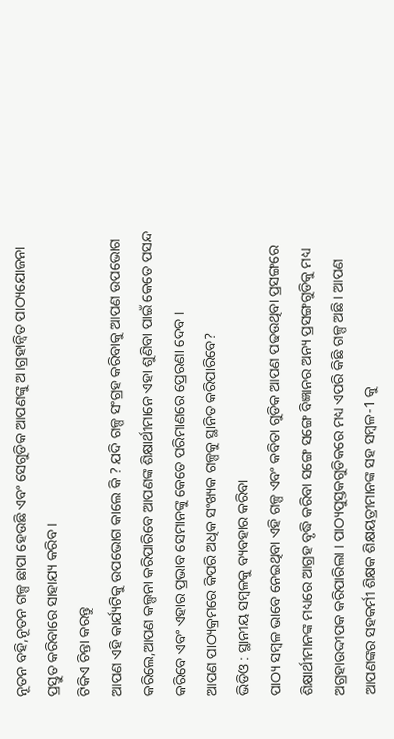ନୂତନ ବହି,ନୂତନ ଗଳ୍ପ ଛାପା ହେଉଛି ଏବଂ ସେଗୁଡିକ ଆପଣଙ୍କୁ ଅ।ଗ୍ରହାନ୍ଵିତ ପାଠ୍ୟଯୋଜନା ପ୍ରସ୍ତୁତ କରିବାରେ ସାହାଯ୍ୟ କରିବ ।
ଟିକିଏ ଚିନ୍ତା କରନ୍ତୁ
ଆପଣ ଏହି କାର୍ଯ୍ୟଟିକୁ ଉପଭୋଗ କାଲେ କି ? ଯଦି ଗଳ୍ପ ସଂଗ୍ରହ କରିବାକୁ ଆପଣ ଉପଭୋଗ କରିଲେ,ଆପଣ କଲ୍ପନା କରିପାରିବେ ଆପଣଙ୍କ ଶିକ୍ଷାର୍ଥୀମାନେ ଏହା ଶୁଣିବା ପାଇଁ କେତେ ପସନ୍ଦ କରିବେ ଏବଂ ଏହାର ପ୍ରଭାବ ସେମାନଙ୍କୁ କେତେ ପରିମାଣରେ ପ୍ରେରଣା ଦେବ ।
ଆପଣ ପାଠ୍ୟକ୍ରମରେ କିପରି ଅଧିକ ସଂଖ୍ୟକ ଗଳ୍ପକୁ ସ୍ଥାନିତ କରିପାରିବେ?
ଭିଡିଓ : ସ୍ଥାନୀୟ ସମ୍ବଳକୁ ବ୍ୟବହାର କରିବା
ପାଠ୍ୟ ସମ୍ବଳ ଭାବେ ନେଇଥିବା ଏହି ଗଳ୍ପ ଏବଂ କବିତା ଗୁଡିକ ଆପଣ ପଢଉଥିବା ପ୍ରସଙ୍ଗରେ ଶିକ୍ଷାର୍ଥୀମାନଙ୍କ ମଧ୍ୟରେ ଆଗ୍ରହ ବୃଦ୍ଧି କରିବା ସଙ୍ଗେ ସଙ୍ଗେ ବିଜ୍ଞାନର ଅନ୍ୟ ପ୍ରସଙ୍ଗଗୁଡିକୁ ମଧ୍ୟ ଅଗ୍ରହାଉଦ୍ଦୀପକ କରିପାରିଲା । ପାଠ୍ୟପୁସ୍ତକଗୁଡିକରେ ମଧ୍ୟ ଏପରି କିଛି ଗଳ୍ପ ଅଛି। ଆପଣ ଆପଣଙ୍କର ସହକର୍ମୀ ଶିକ୍ଷକ ଶିକ୍ଷୟତ୍ରୀମାନଙ୍କ ସହ ସମ୍ବଳ-1 କୁ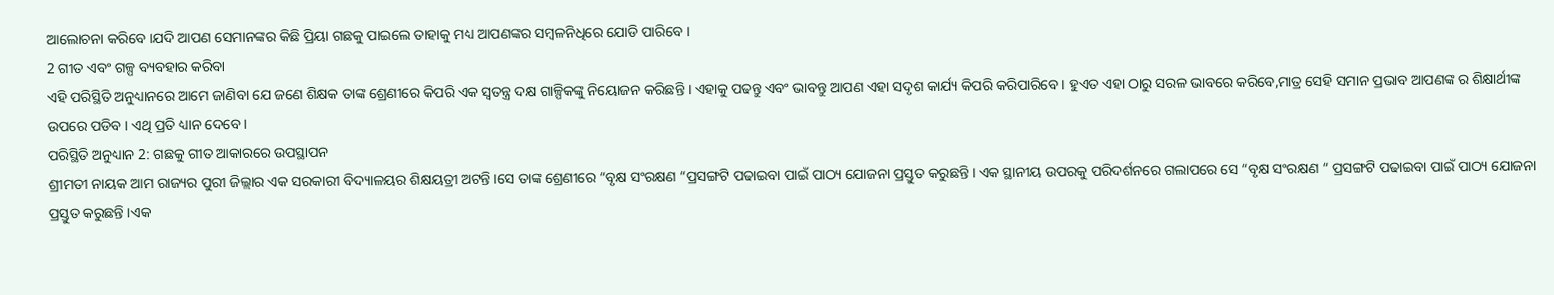ଆଲୋଚନା କରିବେ ।ଯଦି ଆପଣ ସେମାନଙ୍କର କିଛି ପ୍ରିୟା ଗଛକୁ ପାଇଲେ ତାହାକୁ ମଧ୍ୟ ଆପଣଙ୍କର ସମ୍ବଳନିଧିରେ ଯୋଡି ପାରିବେ ।
2 ଗୀତ ଏବଂ ଗଳ୍ପ ବ୍ୟବହାର କରିବା
ଏହି ପରିସ୍ଥିତି ଅନୁଧ୍ୟାନରେ ଆମେ ଜାଣିବା ଯେ ଜଣେ ଶିକ୍ଷକ ତାଙ୍କ ଶ୍ରେଣୀରେ କିପରି ଏକ ସ୍ଵତନ୍ତ୍ର ଦକ୍ଷ ଗାଳ୍ପିକଙ୍କୁ ନିୟୋଜନ କରିଛନ୍ତି । ଏହାକୁ ପଢନ୍ତୁ ଏବଂ ଭାବନ୍ତୁ ଆପଣ ଏହା ସଦୃଶ କାର୍ଯ୍ୟ କିପରି କରିପାରିବେ । ହୁଏତ ଏହା ଠାରୁ ସରଳ ଭାବରେ କରିବେ,ମାତ୍ର ସେହି ସମାନ ପ୍ରଭାବ ଆପଣଙ୍କ ର ଶିକ୍ଷାର୍ଥୀଙ୍କ ଉପରେ ପଡିବ । ଏଥି ପ୍ରତି ଧ୍ୟାନ ଦେବେ ।
ପରିସ୍ଥିତି ଅନୁଧ୍ୟାନ 2: ଗଛକୁ ଗୀତ ଆକାରରେ ଉପସ୍ଥାପନ
ଶ୍ରୀମତୀ ନାୟକ ଆମ ରାଜ୍ୟର ପୁରୀ ଜିଲ୍ଲାର ଏକ ସରକାରୀ ବିଦ୍ୟାଳୟର ଶିକ୍ଷୟତ୍ରୀ ଅଟନ୍ତି ।ସେ ତାଙ୍କ ଶ୍ରେଣୀରେ “ବୃକ୍ଷ ସଂରକ୍ଷଣ “ପ୍ରସଙ୍ଗଟି ପଢାଇବା ପାଇଁ ପାଠ୍ୟ ଯୋଜନା ପ୍ରସ୍ତୁତ କରୁଛନ୍ତି । ଏକ ସ୍ଥାନୀୟ ଉପରକୁ ପରିଦର୍ଶନରେ ଗଲାପରେ ସେ “ବୃକ୍ଷ ସଂରକ୍ଷଣ “ ପ୍ରସଙ୍ଗଟି ପଢାଇବା ପାଇଁ ପାଠ୍ୟ ଯୋଜନା ପ୍ରସ୍ତୁତ କରୁଛନ୍ତି ।ଏକ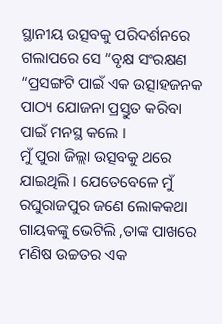ସ୍ଥାନୀୟ ଉତ୍ସବକୁ ପରିଦର୍ଶନରେ ଗଲାପରେ ସେ “ବୃକ୍ଷ ସଂରକ୍ଷଣ “ପ୍ରସଙ୍ଗଟି ପାଇଁ ଏକ ଉତ୍ସାହଜନକ ପାଠ୍ୟ ଯୋଜନା ପ୍ରସ୍ତୁତ କରିବା ପାଇଁ ମନସ୍ଥ କଲେ ।
ମୁଁ ପୁରା ଜିଲ୍ଲା ଉତ୍ସବକୁ ଥରେ ଯାଇଥିଲି । ଯେତେବେଳେ ମୁଁ ରଘୁରାଜପୁର ଜଣେ ଲୋକକଥା ଗାୟକଙ୍କୁ ଭେଟିଲି ,ତାଙ୍କ ପାଖରେ ମଣିଷ ଉଚ୍ଚତର ଏକ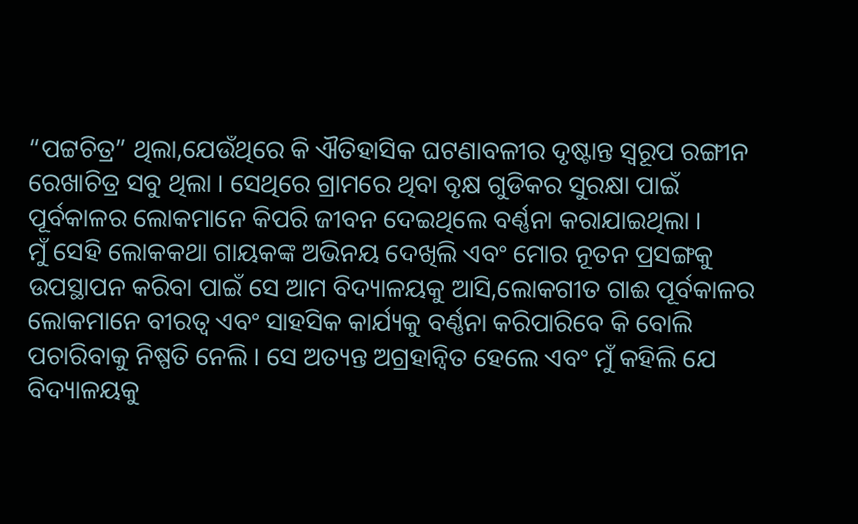“ପଟ୍ଟଚିତ୍ର” ଥିଲା,ଯେଉଁଥିରେ କି ଐତିହାସିକ ଘଟଣାବଳୀର ଦୃଷ୍ଟାନ୍ତ ସ୍ୱରୂପ ରଙ୍ଗୀନ ରେଖାଚିତ୍ର ସବୁ ଥିଲା । ସେଥିରେ ଗ୍ରାମରେ ଥିବା ବୃକ୍ଷ ଗୁଡିକର ସୁରକ୍ଷା ପାଇଁ ପୂର୍ବକାଳର ଲୋକମାନେ କିପରି ଜୀବନ ଦେଇଥିଲେ ବର୍ଣ୍ଣନା କରାଯାଇଥିଲା ।
ମୁଁ ସେହି ଲୋକକଥା ଗାୟକଙ୍କ ଅଭିନୟ ଦେଖିଲି ଏବଂ ମୋର ନୂତନ ପ୍ରସଙ୍ଗକୁ ଉପସ୍ଥାପନ କରିବା ପାଇଁ ସେ ଆମ ବିଦ୍ୟାଳୟକୁ ଆସି,ଲୋକଗୀତ ଗାଈ ପୂର୍ବକାଳର ଲୋକମାନେ ବୀରତ୍ଵ ଏବଂ ସାହସିକ କାର୍ଯ୍ୟକୁ ବର୍ଣ୍ଣନା କରିପାରିବେ କି ବୋଲି ପଚାରିବାକୁ ନିଷ୍ପତି ନେଲି । ସେ ଅତ୍ୟନ୍ତ ଅଗ୍ରହାନ୍ଵିତ ହେଲେ ଏବଂ ମୁଁ କହିଲି ଯେ ବିଦ୍ୟାଳୟକୁ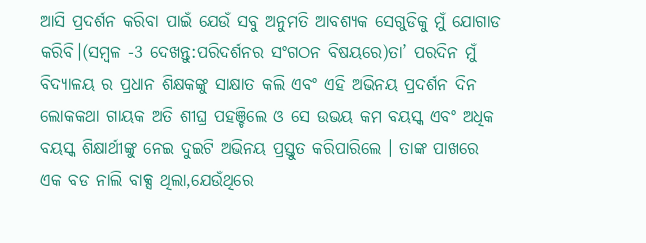ଆସି ପ୍ରଦର୍ଶନ କରିବା ପାଇଁ ଯେଉଁ ସବୁ ଅନୁମତି ଆବଶ୍ୟକ ସେଗୁଡିକୁ ମୁଁ ଯୋଗାଡ କରିବି।(ସମ୍ବଳ -3 ଦେଖନ୍ତୁ:ପରିଦର୍ଶନର ସଂଗଠନ ବିଷୟରେ)ତା’ ପରଦିନ ମୁଁ ବିଦ୍ୟାଳୟ ର ପ୍ରଧାନ ଶିକ୍ଷକଙ୍କୁ ସାକ୍ଷାତ କଲି ଏବଂ ଏହି ଅଭିନୟ ପ୍ରଦର୍ଶନ ଦିନ ଲୋକକଥା ଗାୟକ ଅତି ଶୀଘ୍ର ପହଞ୍ଚିଲେ ଓ ସେ ଉଭୟ କମ ବୟସ୍କ ଏବଂ ଅଧିକ ବୟସ୍କ ଶିକ୍ଷାର୍ଥୀଙ୍କୁ ନେଇ ଦୁଇଟି ଅଭିନୟ ପ୍ରସ୍ତୁତ କରିପାରିଲେ । ତାଙ୍କ ପାଖରେ ଏକ ବଡ ନାଲି ବାକ୍ସ ଥିଲା,ଯେଉଁଥିରେ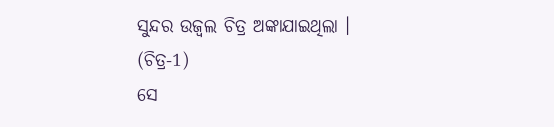ସୁନ୍ଦର ଉଜ୍ବଲ ଚିତ୍ର ଅଙ୍କାଯାଇଥିଲା । (ଚିତ୍ର-1)
ସେ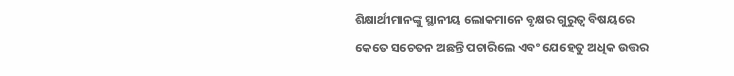ଶିକ୍ଷାର୍ଥୀମାନଙ୍କୁ ସ୍ଥାନୀୟ ଲୋକମାନେ ବୃକ୍ଷର ଗୁରୁତ୍ଵ ବିଷୟରେ କେତେ ସଚେତନ ଅଛନ୍ତି ପଚାରିଲେ ଏବଂ ଯେହେତୁ ଅଧିକ ଉତ୍ତର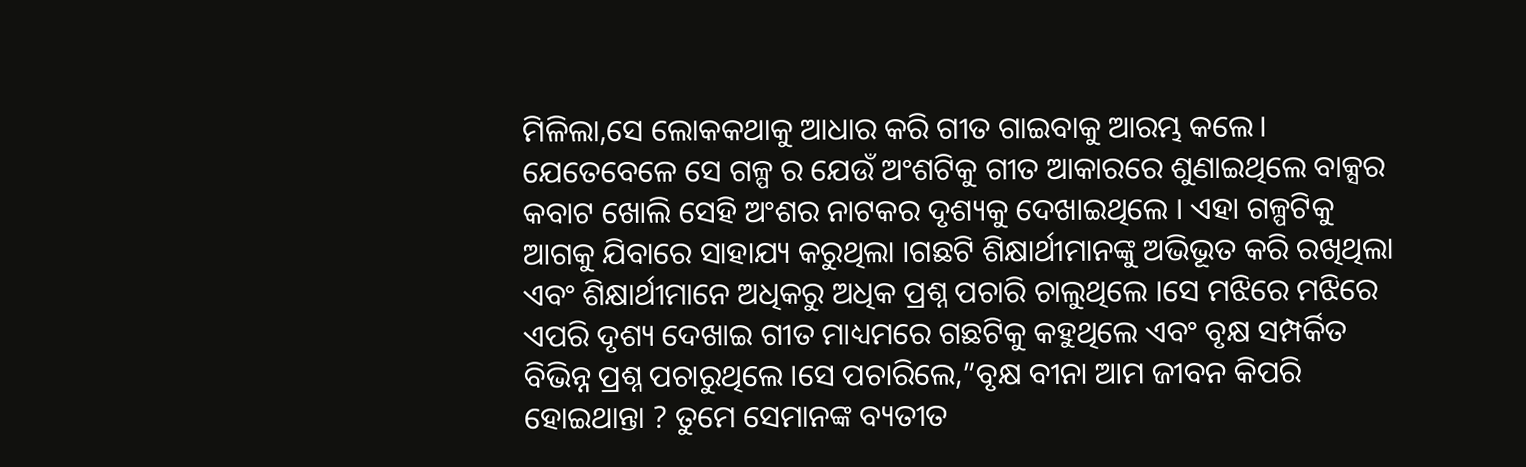ମିଳିଲା,ସେ ଲୋକକଥାକୁ ଆଧାର କରି ଗୀତ ଗାଇବାକୁ ଆରମ୍ଭ କଲେ। ଯେତେବେଳେ ସେ ଗଳ୍ପ ର ଯେଉଁ ଅଂଶଟିକୁ ଗୀତ ଆକାରରେ ଶୁଣାଇଥିଲେ ବାକ୍ସର କବାଟ ଖୋଲି ସେହି ଅଂଶର ନାଟକର ଦୃଶ୍ୟକୁ ଦେଖାଇଥିଲେ । ଏହା ଗଳ୍ପଟିକୁ ଆଗକୁ ଯିବାରେ ସାହାଯ୍ୟ କରୁଥିଲା ।ଗଛଟି ଶିକ୍ଷାର୍ଥୀମାନଙ୍କୁ ଅଭିଭୂତ କରି ରଖିଥିଲା ଏବଂ ଶିକ୍ଷାର୍ଥୀମାନେ ଅଧିକରୁ ଅଧିକ ପ୍ରଶ୍ନ ପଚାରି ଚାଲୁଥିଲେ ।ସେ ମଝିରେ ମଝିରେ ଏପରି ଦୃଶ୍ୟ ଦେଖାଇ ଗୀତ ମାଧ୍ୟମରେ ଗଛଟିକୁ କହୁଥିଲେ ଏବଂ ବୃକ୍ଷ ସମ୍ପର୍କିତ ବିଭିନ୍ନ ପ୍ରଶ୍ନ ପଚାରୁଥିଲେ ।ସେ ପଚାରିଲେ,”ବୃକ୍ଷ ବୀନା ଆମ ଜୀବନ କିପରି ହୋଇଥାନ୍ତା ? ତୁମେ ସେମାନଙ୍କ ବ୍ୟତୀତ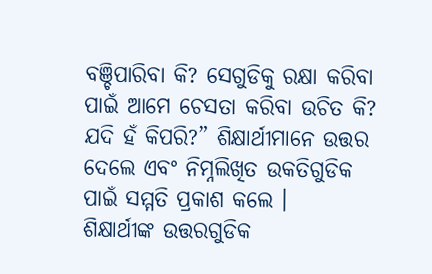ବଞ୍ଚିପାରିବା କି? ସେଗୁଡିକୁ ରକ୍ଷା କରିବା ପାଇଁ ଆମେ ଚେସତା କରିବା ଉଚିତ କି? ଯଦି ହଁ କିପରି?” ଶିକ୍ଷାର୍ଥୀମାନେ ଉତ୍ତର ଦେଲେ ଏବଂ ନିମ୍ନଲିଖିତ ଉକତିଗୁଡିକ ପାଇଁ ସମ୍ମତି ପ୍ରକାଶ କଲେ ।
ଶିକ୍ଷାର୍ଥୀଙ୍କ ଉତ୍ତରଗୁଡିକ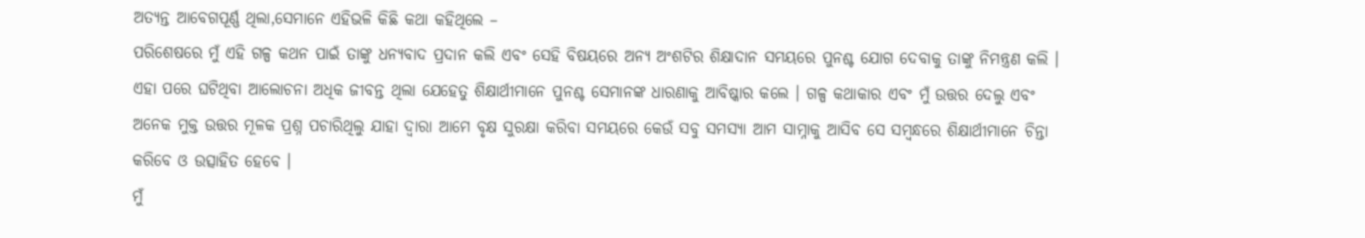ଅତ୍ୟନ୍ତ ଆବେଗପୂର୍ଣ୍ଣ ଥିଲା,ସେମାନେ ଏହିଭଳି କିଛି କଥା କହିଥିଲେ –
ପରିଶେଷରେ ମୁଁ ଏହି ଗଳ୍ପ କଥନ ପାଇଁ ତାଙ୍କୁ ଧନ୍ୟବାଦ ପ୍ରଦାନ କଲି ଏବଂ ସେହି ବିଷୟରେ ଅନ୍ୟ ଅଂଶଟିର ଶିକ୍ଷାଦାନ ସମୟରେ ପୁନଶ୍ଚ ଯୋଗ ଦେବାକୁ ତାଙ୍କୁ ନିମନ୍ତ୍ରଣ କଲି ।
ଏହା ପରେ ଘଟିଥିବା ଆଲୋଚନା ଅଧିକ ଜୀବନ୍ତ ଥିଲା ଯେହେତୁ ଶିକ୍ଷାର୍ଥୀମାନେ ପୁନଶ୍ଚ ସେମାନଙ୍କ ଧାରଣାକୁ ଆବିଷ୍କାର କଲେ । ଗଳ୍ପ କଥାକାର ଏବଂ ମୁଁ ଉତ୍ତର ଦେଲୁ ଏବଂ ଅନେକ ମୁକ୍ତ ଉତ୍ତର ମୂଳକ ପ୍ରଶ୍ନ ପଚାରିଥିଲୁ ଯାହା ଦ୍ଵାରା ଆମେ ବୃକ୍ଷ ସୁରକ୍ଷା କରିବା ସମୟରେ କେଉଁ ସବୁ ସମସ୍ୟା ଆମ ସାମ୍ନାକୁ ଆସିବ ସେ ସମ୍ବନ୍ଧରେ ଶିକ୍ଷାର୍ଥୀମାନେ ଚିନ୍ତା କରିବେ ଓ ଉତ୍ସାହିତ ହେବେ ।
ମୁଁ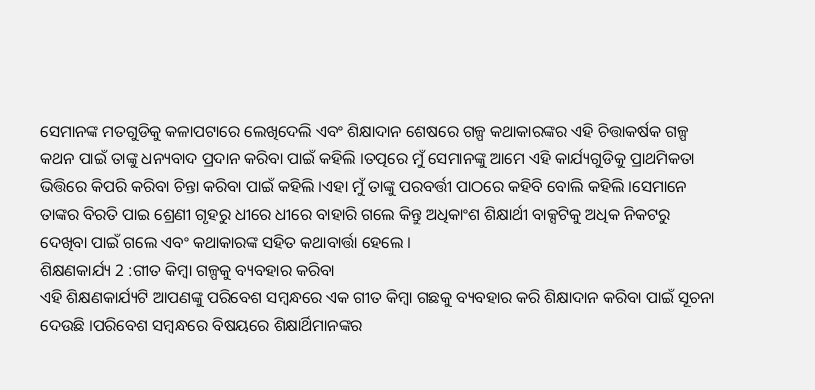ସେମାନଙ୍କ ମତଗୁଡିକୁ କଳାପଟାରେ ଲେଖିଦେଲି ଏବଂ ଶିକ୍ଷାଦାନ ଶେଷରେ ଗଳ୍ପ କଥାକାରଙ୍କର ଏହି ଚିତ୍ତାକର୍ଷକ ଗଳ୍ପ କଥନ ପାଇଁ ତାଙ୍କୁ ଧନ୍ୟବାଦ ପ୍ରଦାନ କରିବା ପାଇଁ କହିଲି ।ତତ୍ପରେ ମୁଁ ସେମାନଙ୍କୁ ଆମେ ଏହି କାର୍ଯ୍ୟଗୁଡିକୁ ପ୍ରାଥମିକତା ଭିତ୍ତିରେ କିପରି କରିବା ଚିନ୍ତା କରିବା ପାଇଁ କହିଲି ।ଏହା ମୁଁ ତାଙ୍କୁ ପରବର୍ତ୍ତୀ ପାଠରେ କହିବି ବୋଲି କହିଲି ।ସେମାନେ ତାଙ୍କର ବିରତି ପାଇ ଶ୍ରେଣୀ ଗୃହରୁ ଧୀରେ ଧୀରେ ବାହାରି ଗଲେ କିନ୍ତୁ ଅଧିକାଂଶ ଶିକ୍ଷାର୍ଥୀ ବାକ୍ସଟିକୁ ଅଧିକ ନିକଟରୁ ଦେଖିବା ପାଇଁ ଗଲେ ଏବଂ କଥାକାରଙ୍କ ସହିତ କଥାବାର୍ତ୍ତା ହେଲେ ।
ଶିକ୍ଷଣକାର୍ଯ୍ୟ 2 :ଗୀତ କିମ୍ବା ଗଳ୍ପକୁ ବ୍ୟବହାର କରିବା
ଏହି ଶିକ୍ଷଣକାର୍ଯ୍ୟଟି ଆପଣଙ୍କୁ ପରିବେଶ ସମ୍ବନ୍ଧରେ ଏକ ଗୀତ କିମ୍ବା ଗଛକୁ ବ୍ୟବହାର କରି ଶିକ୍ଷାଦାନ କରିବା ପାଇଁ ସୂଚନା ଦେଉଛି ।ପରିବେଶ ସମ୍ବନ୍ଧରେ ବିଷୟରେ ଶିକ୍ଷାର୍ଥିମାନଙ୍କର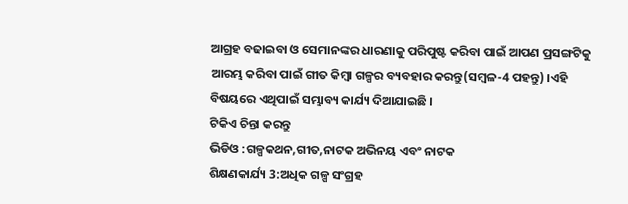ଆଗ୍ରହ ବଢାଇବା ଓ ସେମାନଙ୍କର ଧାରଣାକୁ ପରିପୁଷ୍ଟ କରିବା ପାଇଁ ଆପଣ ପ୍ରସଙ୍ଗଟିକୁ ଆରମ୍ଭ କରିବା ପାଇଁ ଗୀତ କିମ୍ବା ଗଳ୍ପର ବ୍ୟବହାର କରନ୍ତୁ(ସମ୍ବଳ-4 ପହନ୍ତୁ) ।ଏହି ବିଷୟରେ ଏଥିପାଇଁ ସମ୍ଭାବ୍ୟ କାର୍ଯ୍ୟ ଦିଆଯାଇଛି ।
ଟିକିଏ ଚିନ୍ତା କରନ୍ତୁ
ଭିଡିଓ :ଗଳ୍ପକଥନ,ଗୀତ,ନାଟକ ଅଭିନୟ ଏବଂ ନାଟକ
ଶିକ୍ଷଣକାର୍ଯ୍ୟ 3:ଅଧିକ ଗଳ୍ପ ସଂଗ୍ରହ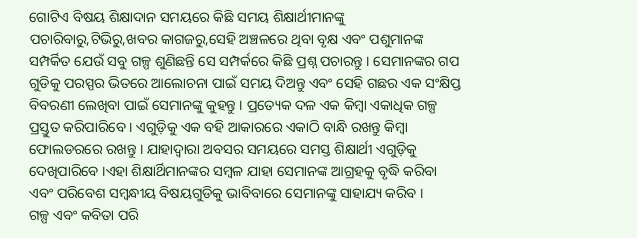ଗୋଟିଏ ବିଷୟ ଶିକ୍ଷାଦାନ ସମୟରେ କିଛି ସମୟ ଶିକ୍ଷାର୍ଥୀମାନଙ୍କୁ ପଚାରିବାରୁ,ଟିଭିରୁ,ଖବର କାଗଜରୁ,ସେହି ଅଞ୍ଚଳରେ ଥିବା ବୃକ୍ଷ ଏବଂ ପଶୁମାନଙ୍କ ସମ୍ପର୍କିତ ଯେଉଁ ସବୁ ଗଳ୍ପ ଶୁଣିଛନ୍ତି ସେ ସମ୍ପର୍କରେ କିଛି ପ୍ରଶ୍ନ ପଚାରନ୍ତୁ । ସେମାନଙ୍କର ଗପ ଗୁଡିକୁ ପରସ୍ପର ଭିତରେ ଆଲୋଚନା ପାଇଁ ସମୟ ଦିଅନ୍ତୁ ଏବଂ ସେହି ଗଛର ଏକ ସଂକ୍ଷିପ୍ତ ବିବରଣୀ ଲେଖିବା ପାଇଁ ସେମାନଙ୍କୁ କୁହନ୍ତୁ । ପ୍ରତ୍ୟେକ ଦଳ ଏକ କିମ୍ବା ଏକାଧିକ ଗଳ୍ପ ପ୍ରସ୍ତୁତ କରିପାରିବେ । ଏଗୁଡ଼ିକୁ ଏକ ବହି ଆକାରରେ ଏକାଠି ବାନ୍ଧି ରଖନ୍ତୁ କିମ୍ବା ଫୋଲଡରରେ ରଖନ୍ତୁ । ଯାହାଦ୍ୱାରା ଅବସର ସମୟରେ ସମସ୍ତ ଶିକ୍ଷାର୍ଥୀ ଏଗୁଡ଼ିକୁ ଦେଖିପାରିବେ ।ଏହା ଶିକ୍ଷାର୍ଥିମାନଙ୍କର ସମ୍ବଳ ଯାହା ସେମାନଙ୍କ ଆଗ୍ରହକୁ ବୃଦ୍ଧି କରିବା ଏବଂ ପରିବେଶ ସମ୍ବନ୍ଧୀୟ ବିଷୟଗୁଡିକୁ ଭାବିବାରେ ସେମାନଙ୍କୁ ସାହାଯ୍ୟ କରିବ ।
ଗଳ୍ପ ଏବଂ କବିତା ପରି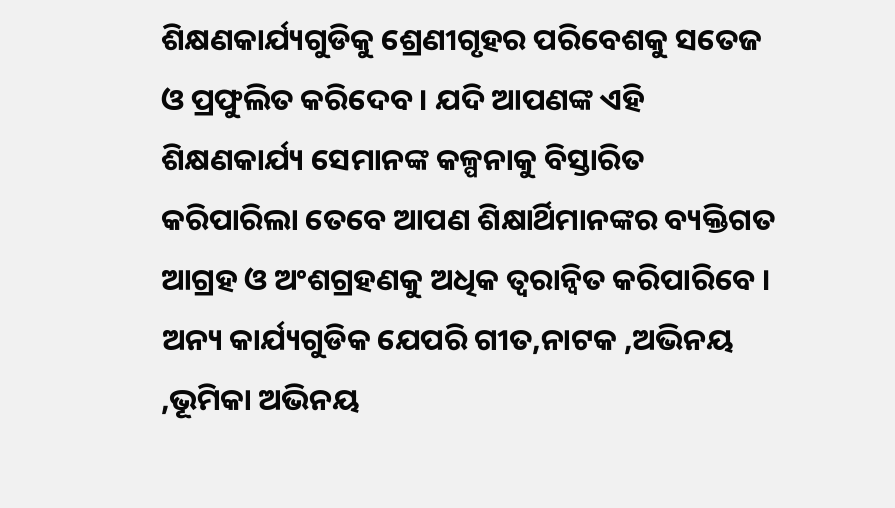ଶିକ୍ଷଣକାର୍ଯ୍ୟଗୁଡିକୁ ଶ୍ରେଣୀଗୃହର ପରିବେଶକୁ ସତେଜ ଓ ପ୍ରଫୁଲିତ କରିଦେବ । ଯଦି ଆପଣଙ୍କ ଏହି ଶିକ୍ଷଣକାର୍ଯ୍ୟ ସେମାନଙ୍କ କଳ୍ପନାକୁ ବିସ୍ତାରିତ କରିପାରିଲା ତେବେ ଆପଣ ଶିକ୍ଷାର୍ଥିମାନଙ୍କର ବ୍ୟକ୍ତିଗତ ଆଗ୍ରହ ଓ ଅଂଶଗ୍ରହଣକୁ ଅଧିକ ତ୍ୱରାନ୍ୱିତ କରିପାରିବେ । ଅନ୍ୟ କାର୍ଯ୍ୟଗୁଡିକ ଯେପରି ଗୀତ,ନାଟକ ,ଅଭିନୟ ,ଭୂମିକା ଅଭିନୟ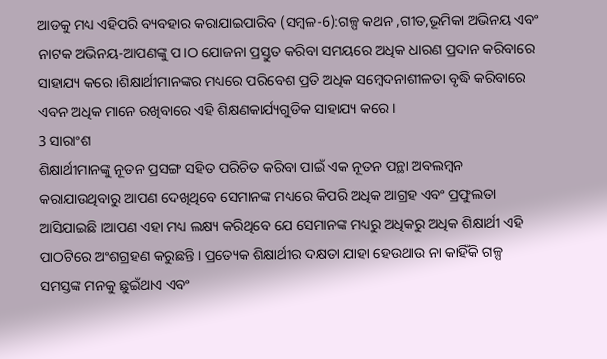ଆଡକୁ ମଧ୍ୟ ଏହିପରି ବ୍ୟବହାର କରାଯାଇପାରିବ (ସମ୍ବଳ-6):ଗଳ୍ପ କଥନ ,ଗୀତ,ଭୂମିକା ଅଭିନୟ ଏବଂ ନାଟକ ଅଭିନୟ-ଆପଣଙ୍କୁ ପ।ଠ ଯୋଜନା ପ୍ରସ୍ତୁତ କରିବା ସମୟରେ ଅଧିକ ଧାରଣ ପ୍ରଦାନ କରିବାରେ ସାହାଯ୍ୟ କରେ ।ଶିକ୍ଷାର୍ଥୀମାନଙ୍କର ମଧ୍ୟରେ ପରିବେଶ ପ୍ରତି ଅଧିକ ସମ୍ବେଦନାଶୀଳତା ବୃଦ୍ଧି କରିବାରେ ଏବନ ଅଧିକ ମାନେ ରଖିବାରେ ଏହି ଶିକ୍ଷଣକାର୍ଯ୍ୟଗୁଡିକ ସାହାଯ୍ୟ କରେ ।
3 ସାରାଂଶ
ଶିକ୍ଷାର୍ଥୀମାନଙ୍କୁ ନୂତନ ପ୍ରସଙ୍ଗ ସହିତ ପରିଚିତ କରିବା ପାଇଁ ଏକ ନୂତନ ପନ୍ଥା ଅବଲମ୍ବନ କରାଯାଉଥିବାରୁ ଆପଣ ଦେଖିଥିବେ ସେମାନଙ୍କ ମଧ୍ୟରେ କିପରି ଅଧିକ ଆଗ୍ରହ ଏବଂ ପ୍ରଫୁଲତା ଆସିଯାଇଛି ।ଆପଣ ଏହା ମଧ୍ୟ ଲକ୍ଷ୍ୟ କରିଥିବେ ଯେ ସେମାନଙ୍କ ମଧ୍ୟରୁ ଅଧିକରୁ ଅଧିକ ଶିକ୍ଷାର୍ଥୀ ଏହି ପାଠଟିରେ ଅଂଶଗ୍ରହଣ କରୁଛନ୍ତି । ପ୍ରତ୍ୟେକ ଶିକ୍ଷାର୍ଥୀର ଦକ୍ଷତା ଯାହା ହେଉଥାଉ ନା କାହିଁକି ଗଳ୍ପ ସମସ୍ତଙ୍କ ମନକୁ ଛୁଇଁଥାଏ ଏବଂ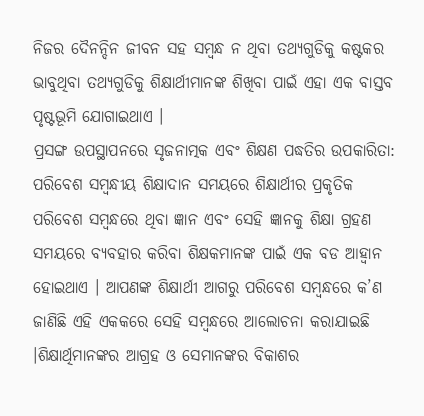ନିଜର ଦୈନନ୍ଦିନ ଜୀବନ ସହ ସମ୍ବନ୍ଧ ନ ଥିବା ତଥ୍ୟଗୁଡିକୁ କଷ୍ଟକର ଭାବୁଥିବା ତଥ୍ୟଗୁଡିକୁ ଶିକ୍ଷାର୍ଥୀମାନଙ୍କ ଶିଖିବା ପାଇଁ ଏହା ଏକ ବାସ୍ତବ ପୃଷ୍ଟଭୂମି ଯୋଗାଇଥାଏ ।
ପ୍ରସଙ୍ଗ ଉପସ୍ଥାପନରେ ସୃଜନାତ୍ମକ ଏବଂ ଶିକ୍ଷଣ ପଦ୍ଧତିର ଉପକାରିତା:
ପରିବେଶ ସମ୍ବନ୍ଧୀୟ ଶିକ୍ଷାଦାନ ସମୟରେ ଶିକ୍ଷାର୍ଥୀର ପ୍ରକୃତିକ ପରିବେଶ ସମ୍ବନ୍ଧରେ ଥିବା ଜ୍ଞାନ ଏବଂ ସେହି ଜ୍ଞାନକୁ ଶିକ୍ଷା ଗ୍ରହଣ ସମୟରେ ବ୍ୟବହାର କରିବା ଶିକ୍ଷକମାନଙ୍କ ପାଇଁ ଏକ ବଡ ଆହ୍ଵାନ ହୋଇଥାଏ । ଆପଣଙ୍କ ଶିକ୍ଷାର୍ଥୀ ଆଗରୁ ପରିବେଶ ସମ୍ବନ୍ଧରେ କ’ଣ ଜାଣିଛି ଏହି ଏକକରେ ସେହି ସମ୍ବନ୍ଧରେ ଆଲୋଚନା କରାଯାଇଛି ।ଶିକ୍ଷାର୍ଥିମାନଙ୍କର ଆଗ୍ରହ ଓ ସେମାନଙ୍କର ବିକାଶର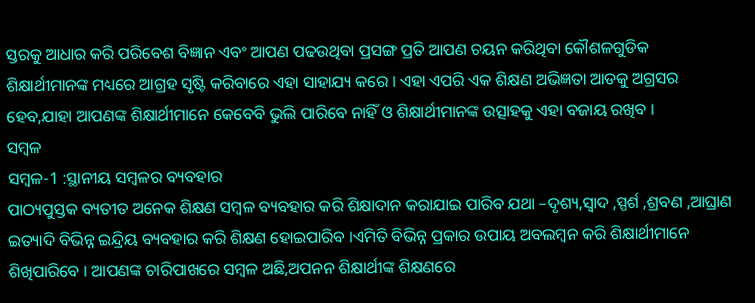ସ୍ତରକୁ ଆଧାର କରି ପରିବେଶ ବିଜ୍ଞାନ ଏବଂ ଆପଣ ପଢଉଥିବା ପ୍ରସଙ୍ଗ ପ୍ରତି ଆପଣ ଚୟନ କରିଥିବା କୌଶଳଗୁଡିକ ଶିକ୍ଷାର୍ଥୀମାନଙ୍କ ମଧ୍ୟରେ ଆଗ୍ରହ ସୃଷ୍ଟି କରିବାରେ ଏହା ସାହାଯ୍ୟ କରେ । ଏହା ଏପରି ଏକ ଶିକ୍ଷଣ ଅଭିଜ୍ଞତା ଆଡକୁ ଅଗ୍ରସର ହେବ,ଯାହା ଆପଣଙ୍କ ଶିକ୍ଷାର୍ଥୀମାନେ କେବେବି ଭୁଲି ପାରିବେ ନାହିଁ ଓ ଶିକ୍ଷାର୍ଥୀମାନଙ୍କ ଉତ୍ସାହକୁ ଏହା ବଜାୟ ରଖିବ ।
ସମ୍ବଳ
ସମ୍ବଳ-1 :ସ୍ଥାନୀୟ ସମ୍ବଳର ବ୍ୟବହାର
ପାଠ୍ୟପୁସ୍ତକ ବ୍ୟତୀତ ଅନେକ ଶିକ୍ଷଣ ସମ୍ବଳ ବ୍ୟବହାର କରି ଶିକ୍ଷାଦାନ କରାଯାଇ ପାରିବ ଯଥା –ଦୃଶ୍ୟ,ସ୍ଵାଦ ,ସ୍ପର୍ଶ ,ଶ୍ରବଣ ,ଆଘ୍ରାଣ ଇତ୍ୟାଦି ବିଭିନ୍ନ ଇନ୍ଦ୍ରିୟ ବ୍ୟବହାର କରି ଶିକ୍ଷଣ ହୋଇପାରିବ ।ଏମିତି ବିଭିନ୍ନ ପ୍ରକାର ଉପାୟ ଅବଲମ୍ବନ କରି ଶିକ୍ଷାର୍ଥୀମାନେ ଶିଖିପାରିବେ । ଆପଣଙ୍କ ଚାରିପାଖରେ ସମ୍ବଳ ଅଛି,ଅପନନ ଶିକ୍ଷାର୍ଥୀଙ୍କ ଶିକ୍ଷଣରେ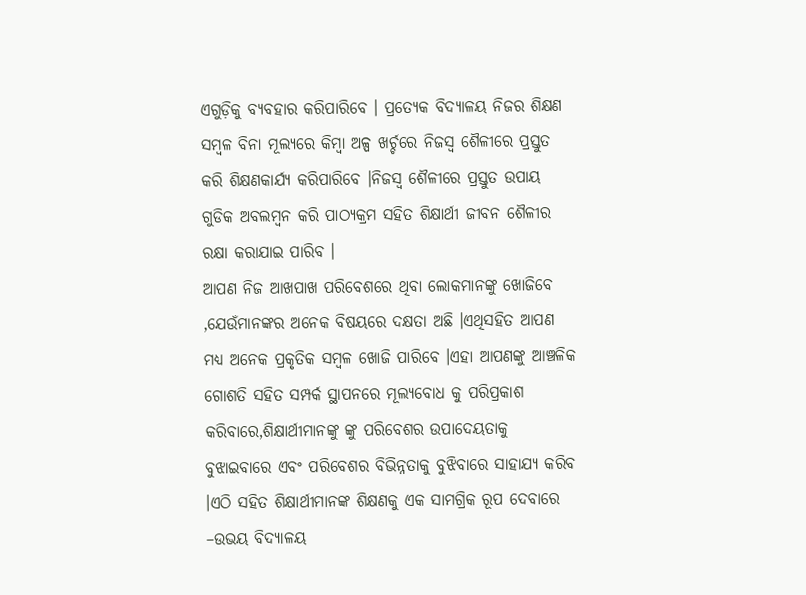ଏଗୁଡ଼ିକୁ ବ୍ୟବହାର କରିପାରିବେ । ପ୍ରତ୍ୟେକ ବିଦ୍ୟାଳୟ ନିଜର ଶିକ୍ଷଣ ସମ୍ବଳ ବିନା ମୂଲ୍ଯରେ କିମ୍ବା ଅଳ୍ପ ଖର୍ଚ୍ଚରେ ନିଜସ୍ଵ ଶୈଳୀରେ ପ୍ରସ୍ତୁତ କରି ଶିକ୍ଷଣକାର୍ଯ୍ୟ କରିପାରିବେ ।ନିଜସ୍ଵ ଶୈଳୀରେ ପ୍ରସ୍ତୁତ ଉପାୟ ଗୁଡିକ ଅବଲମ୍ବନ କରି ପାଠ୍ୟକ୍ରମ ସହିତ ଶିକ୍ଷାର୍ଥୀ ଜୀବନ ଶୈଳୀର ରକ୍ଷା କରାଯାଇ ପାରିବ ।
ଆପଣ ନିଜ ଆଖପାଖ ପରିବେଶରେ ଥିବା ଲୋକମାନଙ୍କୁ ଖୋଜିବେ ,ଯେଉଁମାନଙ୍କର ଅନେକ ବିଷୟରେ ଦକ୍ଷତା ଅଛି ।ଏଥିସହିତ ଆପଣ ମଧ୍ୟ ଅନେକ ପ୍ରକୃତିକ ସମ୍ବଳ ଖୋଜି ପାରିବେ ।ଏହା ଆପଣଙ୍କୁ ଆଞ୍ଚଳିକ ଗୋଶତି ସହିତ ସମ୍ପର୍କ ସ୍ଥାପନରେ ମୂଲ୍ୟବୋଧ କୁ ପରିପ୍ରକାଶ କରିବାରେ,ଶିକ୍ଷାର୍ଥୀମାନଙ୍କୁ ଙ୍କୁ ପରିବେଶର ଉପାଦେୟତାକୁ ବୁଝାଇବାରେ ଏବଂ ପରିବେଶର ବିଭିନ୍ନତାକୁ ବୁଝିବାରେ ସାହାଯ୍ୟ କରିବ ।ଏଠି ସହିତ ଶିକ୍ଷାର୍ଥୀମାନଙ୍କ ଶିକ୍ଷଣକୁ ଏକ ସାମଗ୍ରିକ ରୂପ ଦେବାରେ –ଉଭୟ ବିଦ୍ୟାଳୟ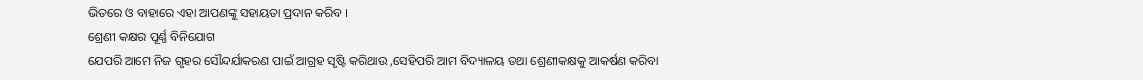ଭିତରେ ଓ ବାହାରେ ଏହା ଆପଣଙ୍କୁ ସହାୟତା ପ୍ରଦାନ କରିବ ।
ଶ୍ରେଣୀ କକ୍ଷର ପୂର୍ଣ୍ଣ ବିନିଯୋଗ
ଯେପରି ଆମେ ନିଜ ଗୃହର ସୌନ୍ଦର୍ଯାକରଣ ପାଇଁ ଆଗ୍ରହ ସୃଷ୍ଟି କରିଥାଉ ,ସେହିପରି ଆମ ବିଦ୍ୟାଳୟ ତଥା ଶ୍ରେଣୀକକ୍ଷକୁ ଆକର୍ଷଣ କରିବା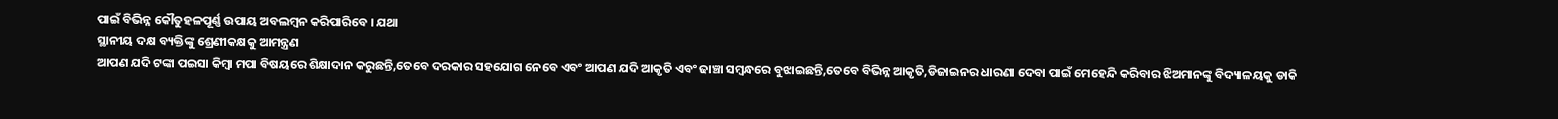ପାଇଁ ବିଭିନ୍ନ କୌତୁହଳପୂର୍ଣ୍ଣ ଉପାୟ ଅବଲମ୍ବନ କରିପାରିବେ । ଯଥା
ସ୍ଥାନୀୟ ଦକ୍ଷ ବ୍ୟକ୍ତିଙ୍କୁ ଶ୍ରେଣୀକକ୍ଷକୁ ଆମନ୍ତ୍ରଣ
ଆପଣ ଯଦି ଟଙ୍କା ପଇସା କିମ୍ବା ମପା ବିଷୟରେ ଶିକ୍ଷାଦାନ କରୁଛନ୍ତି,ତେବେ ଦରକାର ସହଯୋଗ ନେବେ ଏବଂ ଆପଣ ଯଦି ଆକୃତି ଏବଂ ଢାଞ୍ଚା ସମ୍ବନ୍ଧରେ ବୁଝାଇଛନ୍ତି,ତେବେ ବିଭିନ୍ନ ଆକୃତି,ଡିଜାଇନର ଧାରଣା ଦେବା ପାଇଁ ମେହେନ୍ଦି କରିବାର ଝିଅମାନଙ୍କୁ ବିଦ୍ୟାଳୟକୁ ଡାକି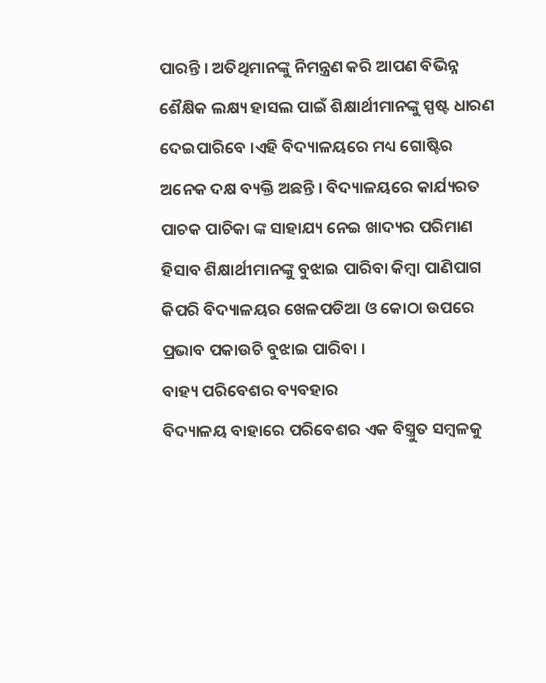ପାରନ୍ତି । ଅତିଥିମାନଙ୍କୁ ନିମନ୍ତ୍ରଣ କରି ଆପଣ ବିଭିନ୍ନ ଶୈକ୍ଷିକ ଲକ୍ଷ୍ୟ ହାସଲ ପାଇଁ ଶିକ୍ଷାର୍ଥୀମାନଙ୍କୁ ସ୍ପଷ୍ଟ ଧାରଣ ଦେଇପାରିବେ ।ଏହି ବିଦ୍ୟାଳୟରେ ମଧ୍ୟ ଗୋଷ୍ଟିର ଅନେକ ଦକ୍ଷ ବ୍ୟକ୍ତି ଅଛନ୍ତି । ବିଦ୍ୟାଳୟରେ କାର୍ଯ୍ୟରତ ପାଚକ ପାଚିକା ଙ୍କ ସାହାଯ୍ୟ ନେଇ ଖାଦ୍ୟର ପରିମାଣ ହିସାବ ଶିକ୍ଷାର୍ଥୀମାନଙ୍କୁ ବୁଝାଇ ପାରିବା କିମ୍ବା ପାଣିପାଗ କିପରି ବିଦ୍ୟାଳୟର ଖେଳପଡିଆ ଓ କୋଠା ଉପରେ ପ୍ରଭାବ ପକାଉଚି ବୁଝାଇ ପାରିବା ।
ବାହ୍ୟ ପରିବେଶର ବ୍ୟବହାର
ବିଦ୍ୟାଳୟ ବାହାରେ ପରିବେଶର ଏକ ବିସ୍ତ୍ରୁତ ସମ୍ବଳକୁ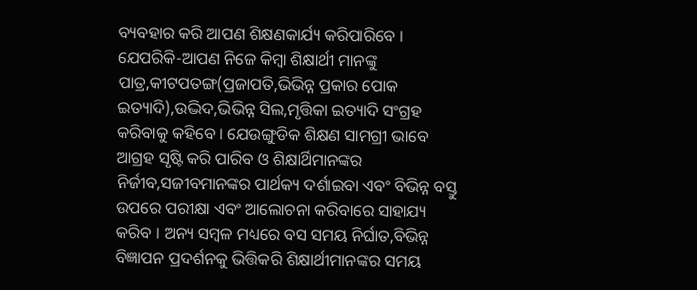ବ୍ୟବହାର କରି ଆପଣ ଶିକ୍ଷଣକାର୍ଯ୍ୟ କରିପାରିବେ । ଯେପରିକି-ଆପଣ ନିଜେ କିମ୍ବା ଶିକ୍ଷାର୍ଥୀ ମାନଙ୍କୁ ପାତ୍ର,କୀଟପତଙ୍ଗ(ପ୍ରଜାପତି,ଭିଭିନ୍ନ ପ୍ରକାର ପୋକ ଇତ୍ୟାଦି),ଉଦ୍ଭିଦ,ଭିଭିନ୍ନ ସିଲ,ମୃତ୍ତିକା ଇତ୍ୟାଦି ସଂଗ୍ରହ କରିବାକୁ କହିବେ । ଯେଉଙ୍ଗୁଡିକ ଶିକ୍ଷଣ ସାମଗ୍ରୀ ଭାବେ ଆଗ୍ରହ ସୃଷ୍ଟି କରି ପାରିବ ଓ ଶିକ୍ଷାର୍ଥିମାନଙ୍କର ନିର୍ଜୀବ,ସଜୀବମାନଙ୍କର ପାର୍ଥକ୍ୟ ଦର୍ଶାଇବା ଏବଂ ବିଭିନ୍ନ ବସ୍ତୁ ଉପରେ ପରୀକ୍ଷା ଏବଂ ଆଲୋଚନା କରିବାରେ ସାହାଯ୍ୟ କରିବ । ଅନ୍ୟ ସମ୍ବଳ ମଧ୍ୟରେ ବସ ସମୟ ନିର୍ଘାତ,ବିଭିନ୍ନ ବିଜ୍ଞାପନ ପ୍ରଦର୍ଶନକୁ ଭିତ୍ତିକରି ଶିକ୍ଷାର୍ଥୀମାନଙ୍କର ସମୟ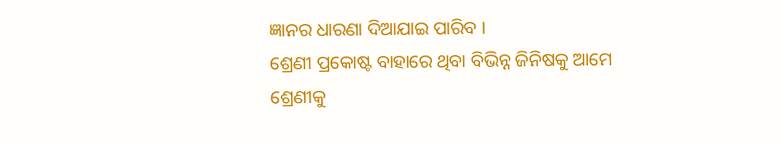ଜ୍ଞାନର ଧାରଣା ଦିଆଯାଇ ପାରିବ ।
ଶ୍ରେଣୀ ପ୍ରକୋଷ୍ଟ ବାହାରେ ଥିବା ବିଭିନ୍ନ ଜିନିଷକୁ ଆମେ ଶ୍ରେଣୀକୁ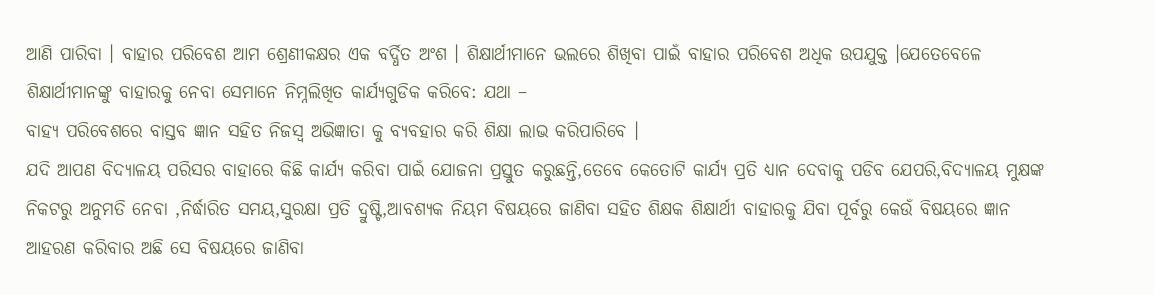ଆଣି ପାରିବା । ବାହାର ପରିବେଶ ଆମ ଶ୍ରେଣୀକକ୍ଷର ଏକ ବର୍ଦ୍ଧିତ ଅଂଶ । ଶିକ୍ଷାର୍ଥୀମାନେ ଭଲରେ ଶିଖିବା ପାଇଁ ବାହାର ପରିବେଶ ଅଧିକ ଉପଯୁକ୍ତ ।ଯେତେବେଳେ ଶିକ୍ଷାର୍ଥୀମାନଙ୍କୁ ବାହାରକୁ ନେବା ସେମାନେ ନିମ୍ନଲିଖିତ କାର୍ଯ୍ୟଗୁଡିକ କରିବେ: ଯଥା –
ବାହ୍ୟ ପରିବେଶରେ ବାସ୍ତବ ଜ୍ଞାନ ସହିତ ନିଜସ୍ଵ ଅଭିଜ୍ଞାତା କୁ ବ୍ୟବହାର କରି ଶିକ୍ଷା ଲାଭ କରିପାରିବେ ।
ଯଦି ଆପଣ ବିଦ୍ୟାଳୟ ପରିସର ବାହାରେ କିଛି କାର୍ଯ୍ୟ କରିବା ପାଇଁ ଯୋଜନା ପ୍ରସ୍ତୁତ କରୁଛନ୍ତି,ତେବେ କେତୋଟି କାର୍ଯ୍ୟ ପ୍ରତି ଧ୍ୟାନ ଦେବାକୁ ପଡିବ ଯେପରି,ବିଦ୍ୟାଳୟ ମୁକ୍ଷଙ୍କ ନିକଟରୁ ଅନୁମତି ନେବା ,ନିର୍ଦ୍ଧାରିତ ସମୟ,ସୁରକ୍ଷା ପ୍ରତି ଦ୍ରୁଷ୍ଟି,ଆବଶ୍ୟକ ନିୟମ ବିଷୟରେ ଜାଣିବା ସହିତ ଶିକ୍ଷକ ଶିକ୍ଷାର୍ଥୀ ବାହାରକୁ ଯିବା ପୂର୍ବରୁ କେଉଁ ବିଷୟରେ ଜ୍ଞାନ ଆହରଣ କରିବାର ଅଛି ସେ ବିଷୟରେ ଜାଣିବା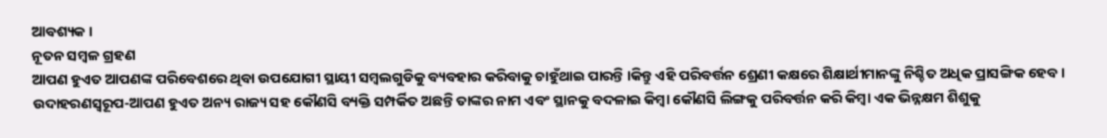ଆବଶ୍ୟକ ।
ନୂତନ ସମ୍ବଳ ଗ୍ରହଣ
ଆପଣ ହୁଏତ ଆପଣଙ୍କ ପରିବେଶରେ ଥିବା ଉପଯୋଗୀ ସ୍ଥାୟୀ ସମ୍ବଲଗୁଡିକୁ ବ୍ୟବହାର କରିବାକୁ ଚାହୁଁଥାଇ ପାରନ୍ତି ।କିନ୍ତୁ ଏହି ପରିବର୍ତ୍ତନ ଶ୍ରେଣୀ କକ୍ଷରେ ଶିକ୍ଷାର୍ଥୀମାନଙ୍କୁ ନିଶ୍ଚିତ ଅଧିକ ପ୍ରାସଙ୍ଗିକ ହେବ । ଉଦାହରଣସ୍ଵରୂପ-ଆପଣ ହୁଏତ ଅନ୍ୟ ରାଜ୍ୟ ସହ କୌଣସି ବ୍ୟକ୍ତି ସମ୍ପର୍କିତ ଅଛନ୍ତି ତାଙ୍କର ନାମ ଏବଂ ସ୍ଥାନକୁ ବଦଳାଇ କିମ୍ବା କୌଣସି ଲିଙ୍ଗକୁ ପରିବର୍ତ୍ତନ କରି କିମ୍ବା ଏକ ଭିନ୍ନକ୍ଷମ ଶିଶୁକୁ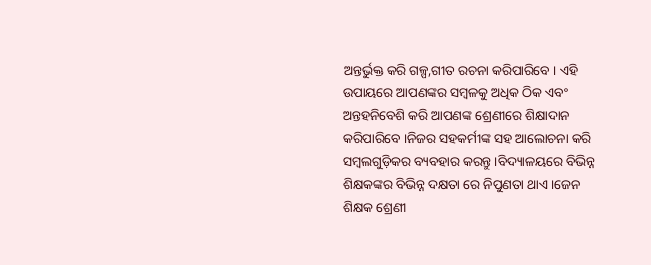ଅନ୍ତର୍ଭୁକ୍ତ କରି ଗଳ୍ପ,ଗୀତ ରଚନା କରିପାରିବେ । ଏହି ଉପାୟରେ ଆପଣଙ୍କର ସମ୍ବଳକୁ ଅଧିକ ଠିକ ଏବଂ ଅନ୍ତହନିବେଶି କରି ଆପଣଙ୍କ ଶ୍ରେଣୀରେ ଶିକ୍ଷାଦାନ କରିପାରିବେ ।ନିଜର ସହକର୍ମୀଙ୍କ ସହ ଆଲୋଚନା କରି ସମ୍ବଲଗୁଡ଼ିକର ବ୍ୟବହାର କରନ୍ତୁ ।ବିଦ୍ୟାଳୟରେ ବିଭିନ୍ନ ଶିକ୍ଷକଙ୍କର ବିଭିନ୍ନ ଦକ୍ଷତା ରେ ନିପୁଣତା ଥାଏ।ଜେନ ଶିକ୍ଷକ ଶ୍ରେଣୀ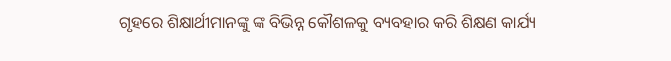ଗୃହରେ ଶିକ୍ଷାର୍ଥୀମାନଙ୍କୁ ଙ୍କ ବିଭିନ୍ନ କୌଶଳକୁ ବ୍ୟବହାର କରି ଶିକ୍ଷଣ କାର୍ଯ୍ୟ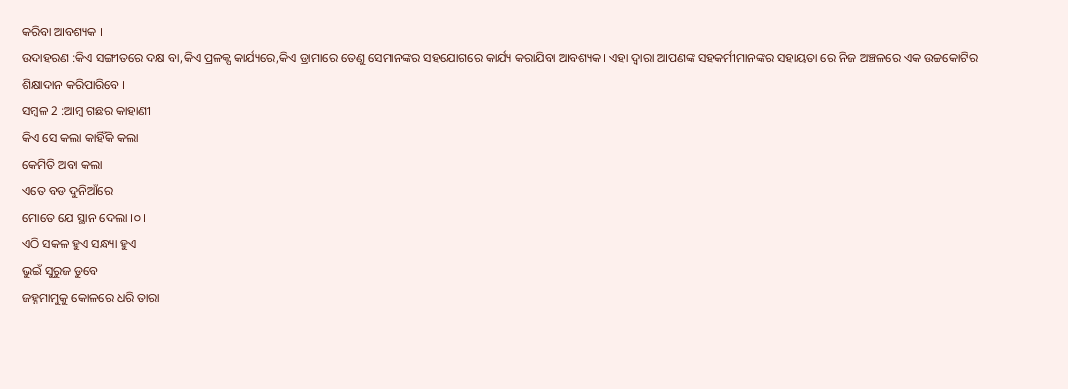କରିବା ଆବଶ୍ୟକ ।
ଉଦାହରଣ :କିଏ ସଙ୍ଗୀତରେ ଦକ୍ଷ ବା,କିଏ ପ୍ରଳକ୍ପ କାର୍ଯ୍ୟରେ,କିଏ ଡ୍ରାମାରେ ତେଣୁ ସେମାନଙ୍କର ସହଯୋଗରେ କାର୍ଯ୍ୟ କରାଯିବା ଆବଶ୍ୟକ। ଏହା ଦ୍ଵାରା ଆପଣଙ୍କ ସହକର୍ମୀମାନଙ୍କର ସହାୟତା ରେ ନିଜ ଅଞ୍ଚଳରେ ଏକ ଉଚ୍ଚକୋଟିର ଶିକ୍ଷାଦାନ କରିପାରିବେ ।
ସମ୍ବଳ 2 :ଆମ୍ବ ଗଛର କାହାଣୀ
କିଏ ସେ କଲା କାହିଁକି କଲା
କେମିତି ଅବା କଲା
ଏତେ ବଡ ଦୁନିଆଁରେ
ମୋତେ ଯେ ସ୍ଥାନ ଦେଲା ।୦।
ଏଠି ସକଳ ହୁଏ ସନ୍ଧ୍ୟା ହୁଏ
ଭୁଇଁ ସୁରୁଜ ଡୁବେ
ଜହ୍ନମାମୁକୁ କୋଳରେ ଧରି ତାରା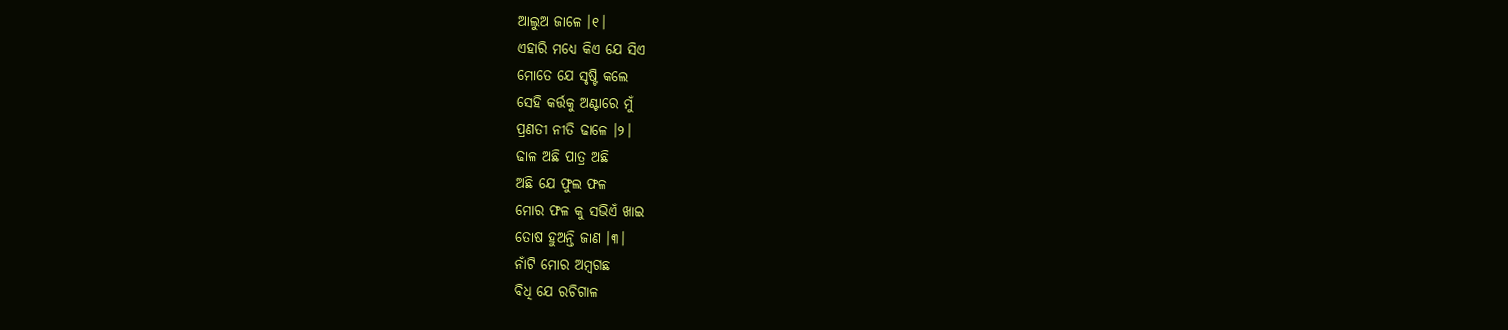ଆଲୁଅ ଜାଳେ ।୧।
ଏହାରି ମଧ୍ୟେ କିଏ ଯେ ସିଏ
ମୋତେ ଯେ ସୃଷ୍ଟି କଲେ
ସେହି କର୍ତ୍ତକୁ ଅଣ୍ଟାରେ ମୁଁ
ପ୍ରଣତୀ ନୀତି ଢାଳେ ।୨।
ଢାଳ ଅଛି ପାତ୍ର ଅଛି
ଅଛି ଯେ ଫୁଲ ଫଳ
ମୋର ଫଳ କୁ ସଭିଏଁ ଖାଇ
ତୋଷ ହୁଅନ୍ତି ଜାଣ ।୩।
ନାଁଟି ମୋର ଅମ୍ବଗଛ
ବିଧି ଯେ ରଚିଗାଳ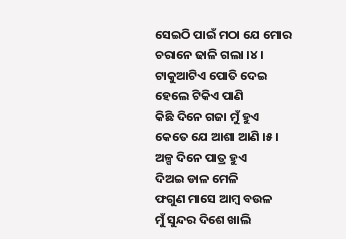ସେଇଠି ପାଇଁ ମଠା ଯେ ମୋର
ଚରାନେ ଢାଳି ଗଲା ।୪।
ଟାକୁଆଟିଏ ପୋତି ଦେଇ
ହେଲେ ଟିକିଏ ପାଣି
କିଛି ଦିନେ ଗଜା ମୁଁ ହୁଏ
କେତେ ଯେ ଆଶା ଆଣି ।୫।
ଅଳ୍ପ ଦିନେ ପାତ୍ର ହୁଏ
ଦିଅଇ ଡାଳ ମେଳି
ଫଗୁଣ ମାସେ ଆମ୍ବ ବଉଳ
ମୁଁ ସୁନ୍ଦର ଦିଶେ ଖାଲି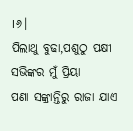।୬।
ପିଲାଥୁ ବୁଢା,ପଶୁଠୁ ପକ୍ଷୀ
ସଭିଙ୍କର ମୁଁ ପ୍ରିୟା
ପଣା ସଙ୍କ୍ରାନ୍ତିରୁ ରାଜା ଯାଏ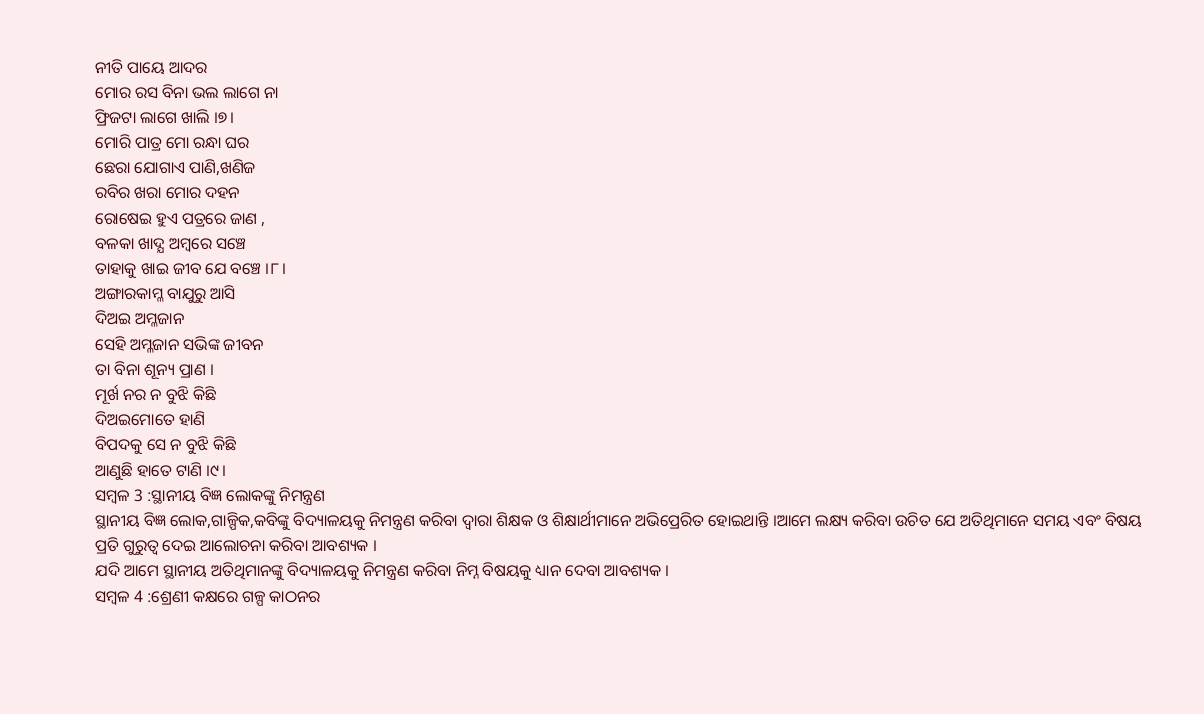ନୀତି ପାୟେ ଆଦର
ମୋର ରସ ବିନା ଭଲ ଲାଗେ ନା
ଫ୍ରିଜଟା ଲାଗେ ଖାଲି ।୭।
ମୋରି ପାତ୍ର ମୋ ରନ୍ଧା ଘର
ଛେରା ଯୋଗାଏ ପାଣି,ଖଣିଜ
ରବିର ଖରା ମୋର ଦହନ
ରୋଷେଇ ହୁଏ ପତ୍ରରେ ଜାଣ ,
ବଳକା ଖାଦ୍ଯ ଅମ୍ବରେ ସଞ୍ଚେ
ତାହାକୁ ଖାଇ ଜୀବ ଯେ ବଞ୍ଚେ ।୮।
ଅଙ୍ଗାରକାମ୍ଳ ବାଯୁରୁ ଆସି
ଦିଅଇ ଅମ୍ଳଜାନ
ସେହି ଅମ୍ଳଜାନ ସଭିଙ୍କ ଜୀବନ
ତା ବିନା ଶୂନ୍ୟ ପ୍ରାଣ ।
ମୂର୍ଖ ନର ନ ବୁଝି କିଛି
ଦିଅଇମୋତେ ହାଣି
ବିପଦକୁ ସେ ନ ବୁଝି କିଛି
ଆଣୁଛି ହାତେ ଟାଣି ।୯।
ସମ୍ବଳ 3 :ସ୍ଥାନୀୟ ବିଜ୍ଞ ଲୋକଙ୍କୁ ନିମନ୍ତ୍ରଣ
ସ୍ଥାନୀୟ ବିଜ୍ଞ ଲୋକ,ଗାଳ୍ପିକ,କବିଙ୍କୁ ବିଦ୍ୟାଳୟକୁ ନିମନ୍ତ୍ରଣ କରିବା ଦ୍ଵାରା ଶିକ୍ଷକ ଓ ଶିକ୍ଷାର୍ଥୀମାନେ ଅଭିପ୍ରେରିତ ହୋଇଥାନ୍ତି ।ଆମେ ଲକ୍ଷ୍ୟ କରିବା ଉଚିତ ଯେ ଅତିଥିମାନେ ସମୟ ଏବଂ ବିଷୟ ପ୍ରତି ଗୁରୁତ୍ଵ ଦେଇ ଆଲୋଚନା କରିବା ଆବଶ୍ୟକ ।
ଯଦି ଆମେ ସ୍ଥାନୀୟ ଅତିଥିମାନଙ୍କୁ ବିଦ୍ୟାଳୟକୁ ନିମନ୍ତ୍ରଣ କରିବା ନିମ୍ନ ବିଷୟକୁ ଧ୍ୟାନ ଦେବା ଆବଶ୍ୟକ ।
ସମ୍ବଳ 4 :ଶ୍ରେଣୀ କକ୍ଷରେ ଗଳ୍ପ କାଠନର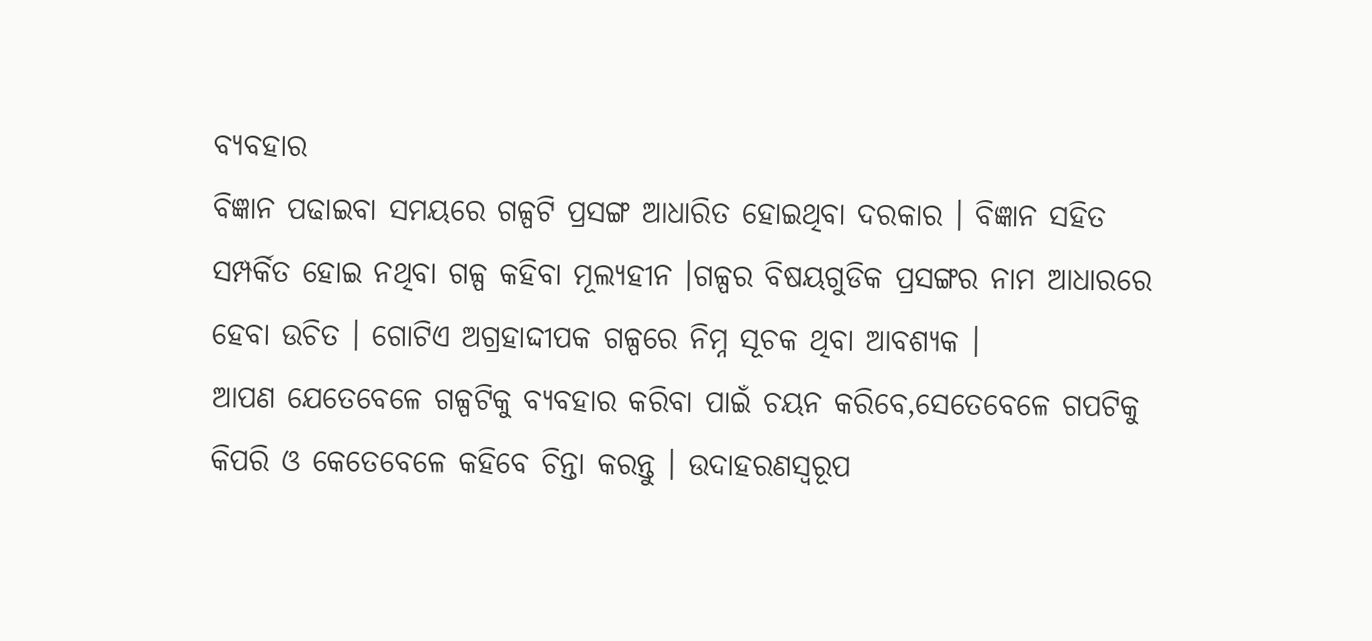ବ୍ୟବହାର
ବିଜ୍ଞାନ ପଢାଇବା ସମୟରେ ଗଳ୍ପଟି ପ୍ରସଙ୍ଗ ଆଧାରିତ ହୋଇଥିବା ଦରକାର । ବିଜ୍ଞାନ ସହିତ ସମ୍ପର୍କିତ ହୋଇ ନଥିବା ଗଳ୍ପ କହିବା ମୂଲ୍ୟହୀନ ।ଗଳ୍ପର ବିଷୟଗୁଡିକ ପ୍ରସଙ୍ଗର ନାମ ଆଧାରରେ ହେବା ଉଚିତ । ଗୋଟିଏ ଅଗ୍ରହାଦ୍ଦୀପକ ଗଳ୍ପରେ ନିମ୍ନ ସୂଚକ ଥିବା ଆବଶ୍ୟକ ।
ଆପଣ ଯେତେବେଳେ ଗଳ୍ପଟିକୁ ବ୍ୟବହାର କରିବା ପାଇଁ ଚୟନ କରିବେ,ସେତେବେଳେ ଗପଟିକୁ କିପରି ଓ କେତେବେଳେ କହିବେ ଚିନ୍ତା କରନ୍ତୁ । ଉଦାହରଣସ୍ୱରୂପ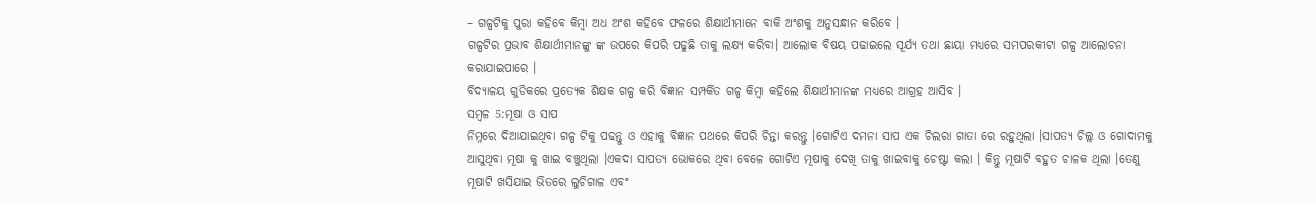– ଗଳ୍ପଟିକୁ ପୁରା କହିବେ କିମ୍ବା ଅଧ ଅଂଶ କହିବେ ଫଳରେ ଶିକ୍ଷାର୍ଥୀମାନେ ବାକି ଅଂଶକୁ ଅନୁସନ୍ଧାନ କରିବେ ।
ଗଳ୍ପଟିର ପ୍ରଭାବ ଶିକ୍ଷାର୍ଥୀମାନଙ୍କୁ ଙ୍କ ଉପରେ କିପରି ପଢୁଛି ତାକୁ ଲକ୍ଷ୍ୟ କରିବା। ଆଲୋକ ବିଷୟ ପଢାଇଲେ ସୂର୍ଯ୍ୟ ତଥା ଛାୟା ମଧ୍ୟରେ ସମପରକୀଟା ଗଳ୍ପ ଆଲୋଚନା କରାଯାଇପାରେ ।
ବିଦ୍ୟାଳୟ ଗୁଡିକରେ ପ୍ରତ୍ୟେକ ଶିକ୍ଷକ ଗଳ୍ପ କରି ବିଜ୍ଞାନ ସମ୍ପର୍କିତ ଗଳ୍ପ କିମ୍ବା କହିଲେ ଶିକ୍ଷାର୍ଥୀମାନଙ୍କ ମଧ୍ୟରେ ଆଗ୍ରହ ଆସିବ ।
ସମ୍ବଳ 5:ମୂଷା ଓ ସାପ
ନିମ୍ନରେ ଦିଆଯାଇଥିବା ଗଳ୍ପ ଟିକୁ ପଢନ୍ତୁ ଓ ଏହାକୁ ବିଜ୍ଞାନ ପଥରେ କିପରି ଚିନ୍ତା କରନ୍ତୁ ।ଗୋଟିଏ ଦମନା ସାପ ଏକ ଚିଲରା ଗାତା ରେ ରହୁଥିଲା ।ସାପତ୍ୟ ଚିଲ୍ଲ ଓ ଗୋଦାମକୁ ଆସୁଥିବା ମୂଷା କୁ ଖାଇ ବଞ୍ଚୁଥିଲା ।ଏକଦା ସାପତ୍ୟ ଭୋକରେ ଥିବା ବେଳେ ଗୋଟିଏ ମୂଷାକୁ ଦେଖି ତାକୁ ଖାଇବାକୁ ଚେଷ୍ଟା କଲା । କିନ୍ତୁ ମୂଷାଟି ବହୁତ ଚାଳକ ଥିଲା ।ତେଣୁ ମୂଷାଟି ଖସିଯାଇ ଭିତରେ ଲୁଚିଗାଳ ଏବଂ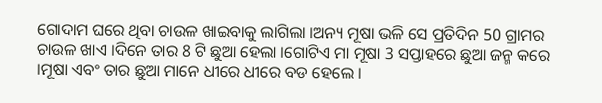ଗୋଦାମ ଘରେ ଥିବା ଚାଉଳ ଖାଇବାକୁ ଲାଗିଲା ।ଅନ୍ୟ ମୂଷା ଭଳି ସେ ପ୍ରତିଦିନ 50 ଗ୍ରାମର ଚାଉଳ ଖାଏ ।ଦିନେ ତାର 8 ଟି ଛୁଆ ହେଲା ।ଗୋଟିଏ ମା ମୂଷା 3 ସପ୍ତାହରେ ଛୁଆ ଜନ୍ମ କରେ ।ମୂଷା ଏବଂ ତାର ଛୁଆ ମାନେ ଧୀରେ ଧୀରେ ବଡ ହେଲେ ।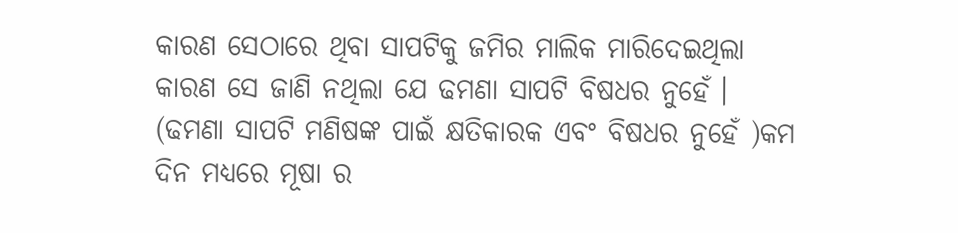କାରଣ ସେଠାରେ ଥିବା ସାପଟିକୁ ଜମିର ମାଲିକ ମାରିଦେଇଥିଲା କାରଣ ସେ ଜାଣି ନଥିଲା ଯେ ଢମଣା ସାପଟି ବିଷଧର ନୁହେଁ । (ଢମଣା ସାପଟି ମଣିଷଙ୍କ ପାଇଁ କ୍ଷତିକାରକ ଏବଂ ବିଷଧର ନୁହେଁ )କମ ଦିନ ମଧ୍ୟରେ ମୂଷା ର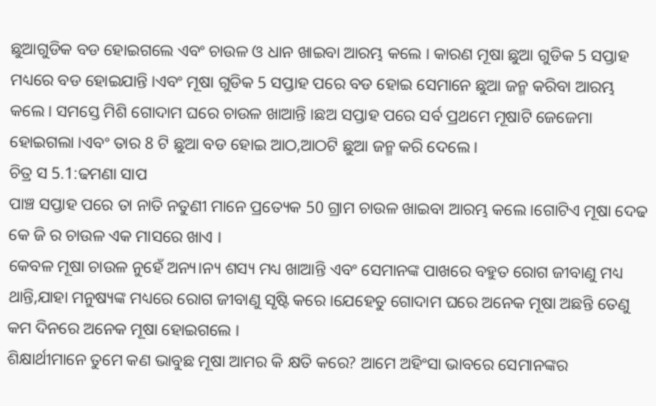ଛୁଆଗୁଡିକ ବଡ ହୋଇଗଲେ ଏବଂ ଚାଉଳ ଓ ଧାନ ଖାଇବା ଆରମ୍ଭ କଲେ । କାରଣ ମୂଷା ଛୁଆ ଗୁଡିକ 5 ସପ୍ତାହ ମଧ୍ୟରେ ବଡ ହୋଇଯାନ୍ତି ।ଏବଂ ମୂଷା ଗୁଡିକ 5 ସପ୍ତାହ ପରେ ବଡ ହୋଇ ସେମାନେ ଛୁଆ ଜନ୍ମ କରିବା ଆରମ୍ଭ କଲେ । ସମସ୍ତେ ମିଶି ଗୋଦାମ ଘରେ ଚାଉଳ ଖାଆନ୍ତି ।ଛଅ ସପ୍ତାହ ପରେ ସର୍ବ ପ୍ରଥମେ ମୂଷାଟି ଜେଜେମା ହୋଇଗଲା ।ଏବଂ ତାର 8 ଟି ଛୁଆ ବଡ ହୋଇ ଆଠ,ଆଠଟି ଛୁଆ ଜନ୍ମ କରି ଦେଲେ ।
ଚିତ୍ର ସ 5.1:ଢମଣା ସାପ
ପାଞ୍ଚ ସପ୍ତାହ ପରେ ତା ନାତି ନତୁଣୀ ମାନେ ପ୍ରତ୍ୟେକ 50 ଗ୍ରାମ ଚାଉଳ ଖାଇବା ଆରମ୍ଭ କଲେ ।ଗୋଟିଏ ମୂଷା ଦେଢ କେ ଜି ର ଚାଉଳ ଏକ ମାସରେ ଖାଏ ।
କେବଳ ମୂଷା ଚାଉଳ ନୁହେଁ ଅନ୍ୟ।ନ୍ୟ ଶସ୍ୟ ମଧ୍ୟ ଖାଆନ୍ତି ଏବଂ ସେମାନଙ୍କ ପାଖରେ ବହୁତ ରୋଗ ଜୀବାଣୁ ମଧ୍ୟ ଥାନ୍ତି,ଯାହା ମନୁଷ୍ୟଙ୍କ ମଧ୍ୟରେ ରୋଗ ଜୀବାଣୁ ସୃଷ୍ଟି କରେ ।ଯେହେତୁ ଗୋଦାମ ଘରେ ଅନେକ ମୂଷା ଅଛନ୍ତି ତେଣୁ କମ ଦିନରେ ଅନେକ ମୂଷା ହୋଇଗଲେ ।
ଶିକ୍ଷାର୍ଥୀମାନେ ତୁମେ କଣ ଭାବୁଛ ମୂଷା ଆମର କି କ୍ଷତି କରେ? ଆମେ ଅହିଂସା ଭାବରେ ସେମାନଙ୍କର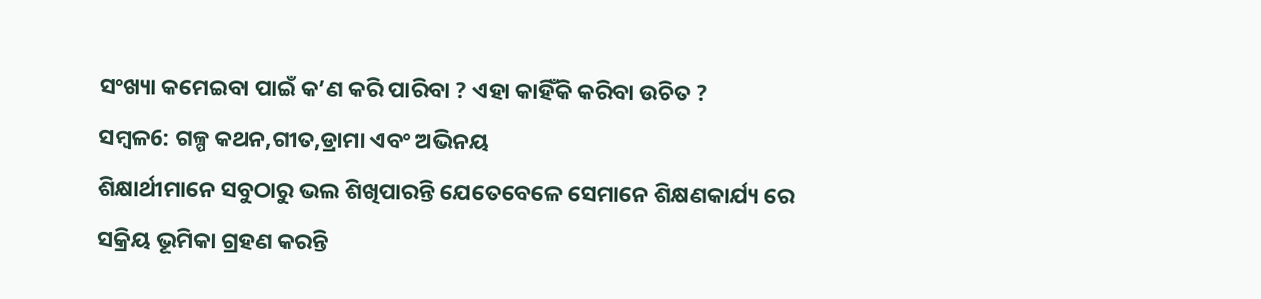ସଂଖ୍ୟା କମେଇବା ପାଇଁ କ’ଣ କରି ପାରିବା ? ଏହା କାହିଁକି କରିବା ଉଚିତ ?
ସମ୍ବଳ6: ଗଳ୍ପ କଥନ,ଗୀତ,ଡ୍ରାମା ଏବଂ ଅଭିନୟ
ଶିକ୍ଷାର୍ଥୀମାନେ ସବୁଠାରୁ ଭଲ ଶିଖିପାରନ୍ତି ଯେତେବେଳେ ସେମାନେ ଶିକ୍ଷଣକାର୍ଯ୍ୟ ରେ ସକ୍ରିୟ ଭୂମିକା ଗ୍ରହଣ କରନ୍ତି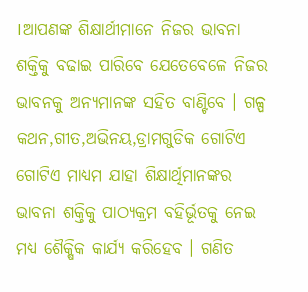।ଆପଣଙ୍କ ଶିକ୍ଷାର୍ଥୀମାନେ ନିଜର ଭାବନା ଶକ୍ତିକୁ ବଢାଇ ପାରିବେ ଯେତେବେଳେ ନିଜର ଭାବନକୁ ଅନ୍ୟମାନଙ୍କ ସହିତ ବାଣ୍ଟିବେ । ଗଳ୍ପ କଥନ,ଗୀତ,ଅଭିନୟ,ଡ୍ରାମଗୁଡିକ ଗୋଟିଏ ଗୋଟିଏ ମାଧ୍ୟମ ଯାହା ଶିକ୍ଷାର୍ଥିମାନଙ୍କର ଭାବନା ଶକ୍ତିକୁ ପାଠ୍ୟକ୍ରମ ବହିର୍ଭୂତକୁ ନେଇ ମଧ୍ୟ ଶୈକ୍ଷିକ କାର୍ଯ୍ୟ କରିହେବ । ଗଣିତ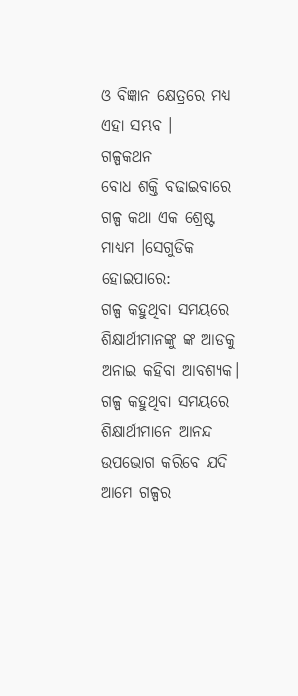ଓ ବିଜ୍ଞାନ କ୍ଷେତ୍ରରେ ମଧ୍ୟ ଏହା ସମ୍ଭବ ।
ଗଳ୍ପକଥନ
ବୋଧ ଶକ୍ତି ବଢାଇବାରେ ଗଳ୍ପ କଥା ଏକ ଶ୍ରେଷ୍ଟ ମାଧ୍ୟମ ।ସେଗୁଡିକ ହୋଇପାରେ:
ଗଳ୍ପ କହୁଥିବା ସମୟରେ ଶିକ୍ଷାର୍ଥୀମାନଙ୍କୁ ଙ୍କ ଆଡକୁ ଅନାଇ କହିବା ଆବଶ୍ୟକ। ଗଳ୍ପ କହୁଥିବା ସମୟରେ ଶିକ୍ଷାର୍ଥୀମାନେ ଆନନ୍ଦ ଉପଭୋଗ କରିବେ ଯଦି ଆମେ ଗଳ୍ପର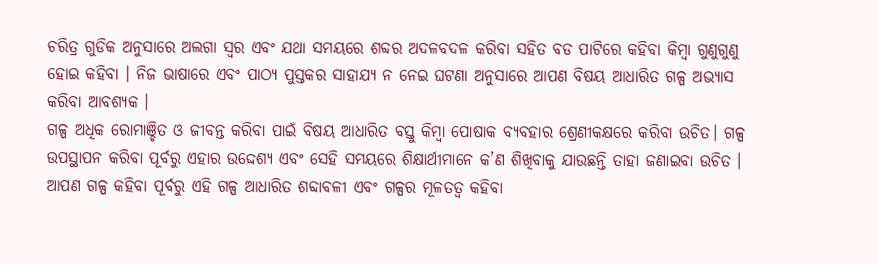ଚରିତ୍ର ଗୁଡିକ ଅନୁସାରେ ଅଲଗା ସ୍ଵର ଏବଂ ଯଥା ସମୟରେ ଶବ୍ଦର ଅଦଳବଦଳ କରିବା ସହିତ ବଡ ପାଟିରେ କହିବା କିମ୍ବା ଗୁଣୁଗୁଣୁ ହୋଇ କହିବା । ନିଜ ଭାଷାରେ ଏବଂ ପାଠ୍ୟ ପୁସ୍ତକର ସାହାଯ୍ୟ ନ ନେଇ ଘଟଣା ଅନୁସାରେ ଆପଣ ବିଷୟ ଆଧାରିତ ଗଳ୍ପ ଅଭ୍ୟାସ କରିବା ଆବଶ୍ୟକ ।
ଗଳ୍ପ ଅଧିକ ରୋମାଞ୍ଚିତ ଓ ଜୀବନ୍ତ କରିବା ପାଇଁ ବିଷୟ ଆଧାରିତ ବସ୍ତୁ କିମ୍ବା ପୋଷାକ ବ୍ୟବହାର ଶ୍ରେଣୀକକ୍ଷରେ କରିବା ଉଚିତ। ଗଳ୍ପ ଉପସ୍ଥାପନ କରିବା ପୂର୍ବରୁ ଏହାର ଉଦ୍ଦେଶ୍ୟ ଏବଂ ସେହି ସମୟରେ ଶିକ୍ଷାର୍ଥୀମାନେ କ’ଣ ଶିଖିବାକୁ ଯାଉଛନ୍ତି ତାହା ଜଣାଇବା ଉଚିତ । ଆପଣ ଗଳ୍ପ କହିବା ପୂର୍ବରୁ ଏହି ଗଳ୍ପ ଆଧାରିତ ଶବ୍ଦାବଳୀ ଏବଂ ଗଳ୍ପର ମୂଳତତ୍ଵ କହିବା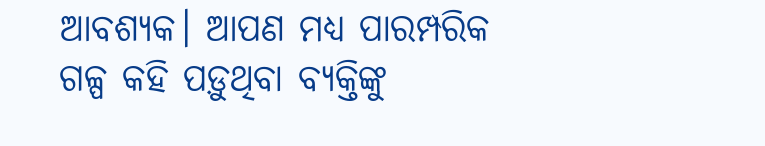ଆବଶ୍ୟକ। ଆପଣ ମଧ୍ୟ ପାରମ୍ପରିକ ଗଳ୍ପ କହି ପଡ଼ୁଥିବା ବ୍ୟକ୍ତିଙ୍କୁ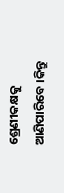ଶ୍ରେଣୀକକ୍ଷକୁ ଆଣିପାରିବେ ।କିନ୍ତୁ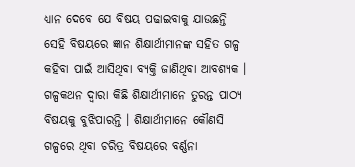ଧ୍ୟାନ ଦେବେ ଯେ ବିଷୟ ପଢାଇବାକୁ ଯାଉଛନ୍ତି ସେହି ବିଷୟରେ ଜ୍ଞାନ ଶିକ୍ଷାର୍ଥୀମାନଙ୍କ ସହିତ ଗଳ୍ପ କହିବା ପାଇଁ ଆସିଥିବା ବ୍ୟକ୍ତି ଜାଣିଥିବା ଆବଶ୍ୟକ ।
ଗଳ୍ପକଥନ ଦ୍ଵାରା କିଛି ଶିକ୍ଷାର୍ଥୀମାନେ ତୁରନ୍ତ ପାଠ୍ୟ ବିଷୟକୁ ବୁଝିପାରନ୍ତି । ଶିକ୍ଷାର୍ଥୀମାନେ କୌଣସି ଗଳ୍ପରେ ଥିବା ଚରିତ୍ର ବିଷୟରେ ବର୍ଣ୍ଣନା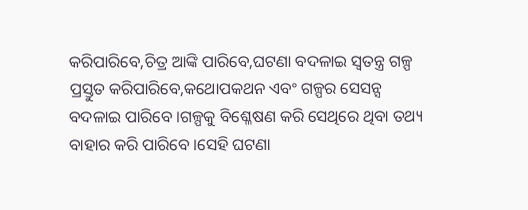କରିପାରିବେ,ଚିତ୍ର ଆଙ୍କି ପାରିବେ,ଘଟଣା ବଦଳାଇ ସ୍ଵତନ୍ତ୍ର ଗଳ୍ପ ପ୍ରସ୍ତୁତ କରିପାରିବେ,କଥୋପକଥନ ଏବଂ ଗଳ୍ପର ସେସନ୍ସ ବଦଳାଇ ପାରିବେ ।ଗଳ୍ପକୁ ବିଶ୍ଳେଷଣ କରି ସେଥିରେ ଥିବା ତଥ୍ୟ ବାହାର କରି ପାରିବେ ।ସେହି ଘଟଣା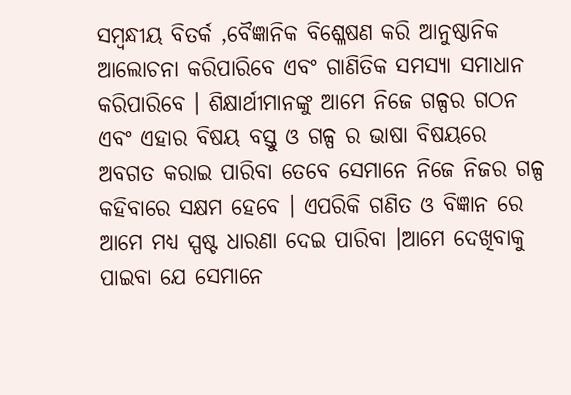ସମ୍ବନ୍ଧୀୟ ବିତର୍କ ,ବୈଜ୍ଞାନିକ ବିଶ୍ଳେଷଣ କରି ଆନୁଷ୍ଠାନିକ ଆଲୋଚନା କରିପାରିବେ ଏବଂ ଗାଣିତିକ ସମସ୍ଯା ସମାଧାନ କରିପାରିବେ । ଶିକ୍ଷାର୍ଥୀମାନଙ୍କୁ ଆମେ ନିଜେ ଗଳ୍ପର ଗଠନ ଏବଂ ଏହାର ବିଷୟ ବସ୍ତୁ ଓ ଗଳ୍ପ ର ଭାଷା ବିଷୟରେ ଅବଗତ କରାଇ ପାରିବା ତେବେ ସେମାନେ ନିଜେ ନିଜର ଗଳ୍ପ କହିବାରେ ସକ୍ଷମ ହେବେ । ଏପରିକି ଗଣିତ ଓ ବିଜ୍ଞାନ ରେ ଆମେ ମଧ୍ୟ ସ୍ପଷ୍ଟ ଧାରଣା ଦେଇ ପାରିବା ।ଆମେ ଦେଖିବାକୁ ପାଇବା ଯେ ସେମାନେ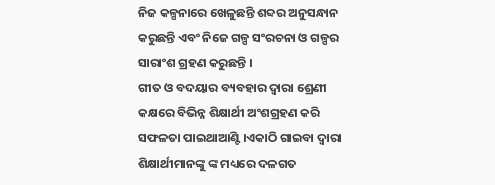ନିଜ କଳ୍ପନାରେ ଖେଳୁଛନ୍ତି ଶବ୍ଦର ଅନୁସନ୍ଧାନ କରୁଛନ୍ତି ଏବଂ ନିଜେ ଗଳ୍ପ ସଂରଚନା ଓ ଗଳ୍ପର ସାରାଂଶ ଗ୍ରହଣ କରୁଛନ୍ତି ।
ଗୀତ ଓ ବଦୟାର ବ୍ୟବହାର ଦ୍ଵାରା ଶ୍ରେଣୀ କକ୍ଷରେ ବିଭିନ୍ନ ଶିକ୍ଷାର୍ଥୀ ଅଂଶଗ୍ରହଣ କରି ସଫଳତା ପାଇଥାଆଣ୍ଟି ।ଏକାଠି ଗାଇବା ଦ୍ଵାରା ଶିକ୍ଷାର୍ଥୀମାନଙ୍କୁ ଙ୍କ ମଧ୍ୟରେ ଦଳଗତ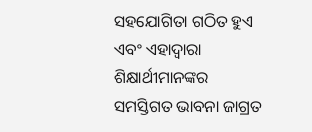ସହଯୋଗିତା ଗଠିତ ହୁଏ ଏବଂ ଏହାଦ୍ବାରା ଶିକ୍ଷାର୍ଥୀମାନଙ୍କର ସମସ୍ତିଗତ ଭାବନା ଜାଗ୍ରତ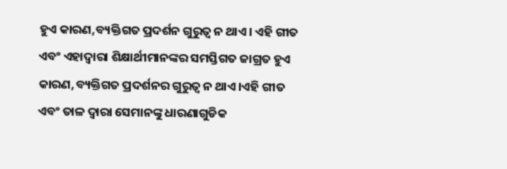ହୁଏ କାରଣ,ବ୍ୟକ୍ତିଗତ ପ୍ରଦର୍ଶନ ଗୁରୁତ୍ଵ ନ ଥାଏ। ଏହି ଗୀତ ଏବଂ ଏହାଦ୍ବାରା ଶିକ୍ଷାର୍ଥୀମାନଙ୍କର ସମସ୍ତିଗତ ଜାଗ୍ରତ ହୁଏ କାରଣ,ବ୍ୟକ୍ତିଗତ ପ୍ରଦର୍ଶନର ଗୁରୁତ୍ଵ ନ ଥାଏ।ଏହି ଗୀତ ଏବଂ ତାଳ ଦ୍ଵାରା ସେମାନଙ୍କୁ ଧାରଣାଗୁଡିକ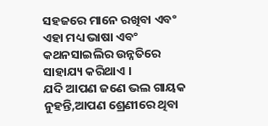ସହଜରେ ମାନେ ରଖିବା ଏବଂ ଏହା ମଧ୍ୟ ଭାଷା ଏବଂ କଥନସାଇଲିର ଉନ୍ନତିରେ ସାହାଯ୍ୟ କରିଥାଏ ।
ଯଦି ଆପଣ ଜଣେ ଭଲ ଗାୟକ ନୁହନ୍ତି,ଆପଣ ଶ୍ରେଣୀରେ ଥିବା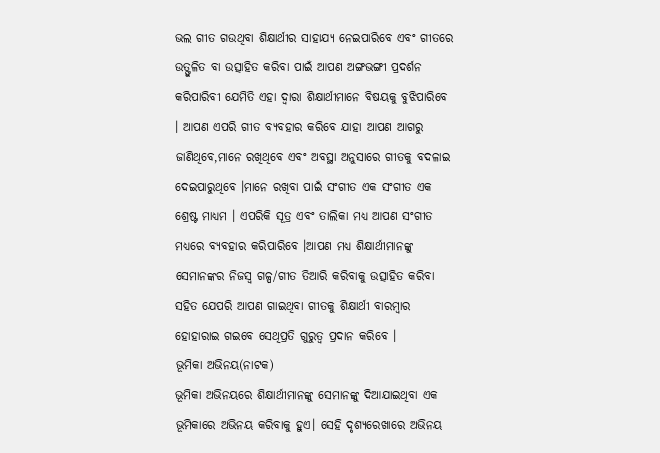ଭଲ ଗୀତ ଗଉଥିବା ଶିକ୍ଷାର୍ଥୀର ସାହାଯ୍ୟ ନେଇପାରିବେ ଏବଂ ଗୀତରେ ଉତ୍ଫୁଳିତ ବା ଉତ୍ସାହିତ କରିବା ପାଇଁ ଆପଣ ଅଙ୍ଗଭଙ୍ଗୀ ପ୍ରଦର୍ଶନ କରିପାରିବୀ ଯେମିତି ଏହା ଦ୍ଵାରା ଶିକ୍ଷାର୍ଥୀମାନେ ବିଷୟକୁ ବୁଝିପାରିବେ । ଆପଣ ଏପରି ଗୀତ ବ୍ୟବହାର କରିବେ ଯାହା ଆପଣ ଆଗରୁ ଜାଣିଥିବେ,ମାନେ ରଖିଥିବେ ଏବଂ ଅବସ୍ଥା ଅନୁସାରେ ଗୀତକୁ ବଦଳାଇ ଦେଇପାରୁଥିବେ ।ମାନେ ରଖିବା ପାଇଁ ସଂଗୀତ ଏକ ସଂଗୀତ ଏକ ଶ୍ରେଷ୍ଟ ମାଧ୍ୟମ । ଏପରିକି ସୂତ୍ର ଏବଂ ତାଲିକା ମଧ୍ୟ ଆପଣ ସଂଗୀତ ମଧ୍ୟରେ ବ୍ୟବହାର କରିପାରିବେ ।ଆପଣ ମଧ୍ୟ ଶିକ୍ଷାର୍ଥୀମାନଙ୍କୁ ସେମାନଙ୍କର ନିଜସ୍ଵ ଗଳ୍ପ/ଗୀତ ତିଆରି କରିବାକୁ ଉତ୍ସାହିତ କରିବା ସହିତ ଯେପରି ଆପଣ ଗାଇଥିବା ଗୀତକୁ ଶିକ୍ଷାର୍ଥୀ ବାରମ୍ବାର ହୋହାରାଇ ଗଇବେ ସେଥିପ୍ରତି ଗୁରୁତ୍ଵ ପ୍ରଦାନ କରିବେ ।
ଭୂମିକା ଅଭିନୟ(ନାଟକ)
ଭୂମିକା ଅଭିନୟରେ ଶିକ୍ଷାର୍ଥୀମାନଙ୍କୁ ସେମାନଙ୍କୁ ଦିଆଯାଇଥିବା ଏକ ଭୂମିକାରେ ଅଭିନୟ କରିବାକୁ ହୁଏ। ସେହି ଦୃଶ୍ୟରେଖାରେ ଅଭିନୟ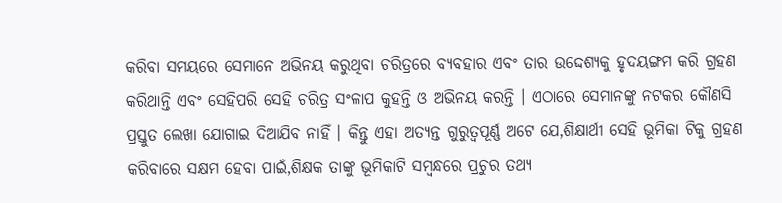କରିବା ସମୟରେ ସେମାନେ ଅଭିନୟ କରୁଥିବା ଚରିତ୍ରରେ ବ୍ୟବହାର ଏବଂ ତାର ଉଦ୍ଦେଶ୍ୟକୁ ହୃଦୟଙ୍ଗମ କରି ଗ୍ରହଣ କରିଥାନ୍ତି ଏବଂ ସେହିପରି ସେହି ଚରିତ୍ର ସଂଳାପ କୁହନ୍ତି ଓ ଅଭିନୟ କରନ୍ତି । ଏଠାରେ ସେମାନଙ୍କୁ ନଟକର କୌଣସି ପ୍ରସ୍ତୁତ ଲେଖା ଯୋଗାଇ ଦିଆଯିବ ନାହିଁ । କିନ୍ତୁ ଏହା ଅତ୍ୟନ୍ତ ଗୁରୁତ୍ୱପୂର୍ଣ୍ଣ ଅଟେ ଯେ,ଶିକ୍ଷାର୍ଥୀ ସେହି ଭୂମିକା ଟିକୁ ଗ୍ରହଣ କରିବାରେ ସକ୍ଷମ ହେବା ପାଇଁ,ଶିକ୍ଷକ ତାଙ୍କୁ ଭୂମିକାଟି ସମ୍ବନ୍ଧରେ ପ୍ରଚୁର ତଥ୍ୟ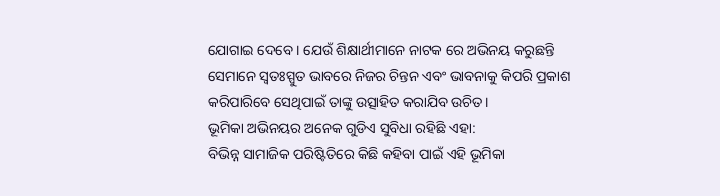ଯୋଗାଇ ଦେବେ । ଯେଉଁ ଶିକ୍ଷାର୍ଥୀମାନେ ନାଟକ ରେ ଅଭିନୟ କରୁଛନ୍ତି ସେମାନେ ସ୍ଵତଃସ୍ପୁତ ଭାବରେ ନିଜର ଚିନ୍ତନ ଏବଂ ଭାବନାକୁ କିପରି ପ୍ରକାଶ କରିପାରିବେ ସେଥିପାଇଁ ତାଙ୍କୁ ଉତ୍ସାହିତ କରାଯିବ ଉଚିତ।
ଭୂମିକା ଅଭିନୟର ଅନେକ ଗୁଡିଏ ସୁବିଧା ରହିଛି ଏହା:
ବିଭିନ୍ନ ସାମାଜିକ ପରିଷ୍ଟିତିରେ କିଛି କହିବା ପାଇଁ ଏହି ଭୂମିକା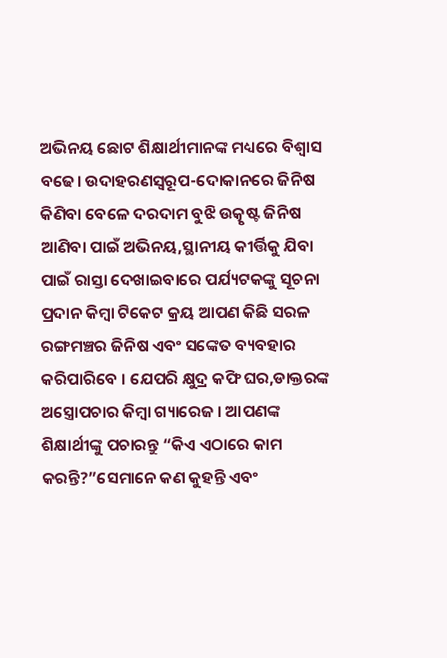ଅଭିନୟ ଛୋଟ ଶିକ୍ଷାର୍ଥୀମାନଙ୍କ ମଧ୍ୟରେ ବିଶ୍ଵାସ ବଢେ। ଉଦାହରଣସ୍ଵରୂପ-ଦୋକାନରେ ଜିନିଷ କିଣିବା ବେଳେ ଦରଦାମ ବୁଝି ଉତ୍କୃଷ୍ଟ ଜିନିଷ ଆଣିବା ପାଇଁ ଅଭିନୟ,ସ୍ଥାନୀୟ କୀର୍ତ୍ତିକୁ ଯିବା ପାଇଁ ରାସ୍ତା ଦେଖାଇବାରେ ପର୍ଯ୍ୟଟକଙ୍କୁ ସୂଚନା ପ୍ରଦାନ କିମ୍ବା ଟିକେଟ କ୍ରୟ ଆପଣ କିଛି ସରଳ ରଙ୍ଗମଞ୍ଚର ଜିନିଷ ଏବଂ ସଙ୍କେତ ବ୍ୟବହାର କରିପାରିବେ । ଯେପରି କ୍ଷୁଦ୍ର କଫି ଘର,ଡାକ୍ତରଙ୍କ ଅସ୍ତ୍ରୋପଚାର କିମ୍ବା ଗ୍ୟାରେଜ । ଆପଣଙ୍କ ଶିକ୍ଷାର୍ଥୀଙ୍କୁ ପଚାରନ୍ତୁ “କିଏ ଏଠାରେ କାମ କରନ୍ତି?”ସେମାନେ କଣ କୁହନ୍ତି ଏବଂ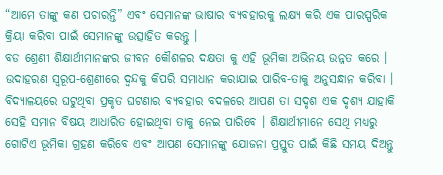“ଆମେ ତାଙ୍କୁ କଣ ପଚାରନ୍ତି” ଏବଂ ସେମାନଙ୍କ ଭାଷାର ବ୍ୟବହାରକୁ ଲକ୍ଷ୍ୟ କରି ଏକ ପାରସ୍ପରିକ କ୍ରିୟା କରିବା ପାଇଁ ସେମାନଙ୍କୁ ଉତ୍ସାହିତ କରନ୍ତୁ ।
ବଡ ଶ୍ରେଣୀ ଶିକ୍ଷାର୍ଥୀମାନଙ୍କର ଜୀବନ କୌଶଳର ଦକ୍ଷତା କୁ ଏହି ଭୂମିକା ଅଭିନୟ ଉନ୍ନତ କରେ । ଉଦାହରଣ ସ୍ୱରୂପ-ଶ୍ରେଣୀରେ ଦ୍ଵନ୍ଦକୁ କିପରି ସମାଧାନ କରାଯାଇ ପାରିବ-ତାକୁ ଅନୁସନ୍ଧାନ କରିବା । ବିଦ୍ୟାଳୟରେ ଘଟୁଥିବା ପ୍ରକୃତ ଘଟଣାର ବ୍ୟବହାର ବଦଳରେ ଆପଣ ତା ସଦୃଶ ଏକ ଦୃଶ୍ୟ ଯାହାକି ସେହି ସମାନ ବିଷୟ ଆଧାରିତ ହୋଇଥିବା ତାକୁ ନେଇ ପାରିବେ । ଶିକ୍ଷାର୍ଥୀମାନେ ସେଥି ମଧ୍ୟରୁ ଗୋଟିଏ ଭୂମିକା ଗ୍ରହଣ କରିବେ ଏବଂ ଆପଣ ସେମାନଙ୍କୁ ଯୋଜନା ପ୍ରସ୍ତୁତ ପାଇଁ କିଛି ସମୟ ଦିଅନ୍ତୁ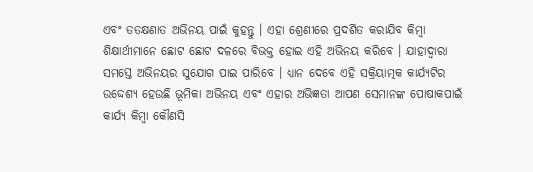ଏବଂ ତତକ୍ଷଣାତ ଅଭିନୟ ପାଇଁ କୁହନ୍ତୁ । ଏହା ଶ୍ରେଣୀରେ ପ୍ରଦର୍ଶିତ କରାଯିବ କିମ୍ବା ଶିକ୍ଷାର୍ଥୀମାନେ ଛୋଟ ଛୋଟ ଦଳରେ ବିଭକ୍ତ ହୋଇ ଏହି ଅଭିନୟ କରିବେ । ଯାହାଦ୍ୱାରା ସମସ୍ତେ ଅଭିନୟର ସୁଯୋଗ ପାଇ ପାରିବେ । ଧ୍ୟାନ ଦେବେ ଏହି ସକ୍ରିୟାତ୍ମକ କାର୍ଯ୍ୟଟିର ଉଦ୍ଦେଶ୍ୟ ହେଉଛି ଭୂମିକା ଅଭିନୟ ଏବଂ ଏହାର ଅଭିଜ୍ଞତା ଆପଣ ସେମାନଙ୍କ ପୋଷାକପାଇଁ କାର୍ଯ୍ୟ କିମ୍ବା କୌଣସି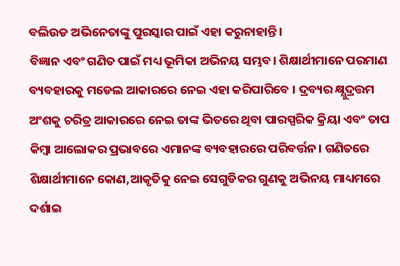ବଲିଉଡ ଅଭିନେତାଙ୍କୁ ପୁରସ୍କାର ପାଇଁ ଏହା କରୁନାହାନ୍ତି ।
ବିଜ୍ଞାନ ଏବଂ ଗଣିତ ପାଇଁ ମଧ୍ୟ ଭୂମିକା ଅଭିନୟ ସମ୍ଭବ। ଶିକ୍ଷାର୍ଥୀମାନେ ପରମାଣ ବ୍ୟବହାରକୁ ମଡେଲ ଆକାରରେ ନେଇ ଏହା କରିପାରିବେ । ଦ୍ରବ୍ୟର କ୍ଷ୍ଯୁଦ୍ରତ୍ତମ ଅଂଶକୁ ଚରିତ୍ର ଆକାରରେ ନେଇ ତାଙ୍କ ଭିତରେ ଥିବା ପାରସ୍ପରିକ କ୍ରିୟା ଏବଂ ତାପ କିମ୍ବା ଆଲୋକର ପ୍ରଭାବରେ ଏମାନଙ୍କ ବ୍ୟବହାରରେ ପରିବର୍ତ୍ତନ। ଗଣିତରେ ଶିକ୍ଷାର୍ଥୀମାନେ କୋଣ,ଆକୃତିକୁ ନେଇ ସେଗୁଡିକର ଗୁଣକୁ ଅଭିନୟ ମାଧ୍ୟମରେ ଦର୍ଶାଇ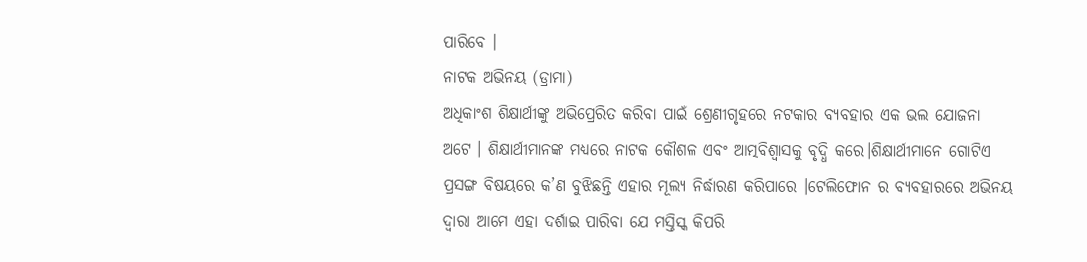ପାରିବେ ।
ନାଟକ ଅଭିନୟ (ଡ୍ରାମା)
ଅଧିକାଂଶ ଶିକ୍ଷାର୍ଥୀଙ୍କୁ ଅଭିପ୍ରେରିତ କରିବା ପାଇଁ ଶ୍ରେଣୀଗୃହରେ ନଟକାର ବ୍ୟବହାର ଏକ ଭଲ ଯୋଜନା ଅଟେ । ଶିକ୍ଷାର୍ଥୀମାନଙ୍କ ମଧ୍ୟରେ ନାଟକ କୌଶଳ ଏବଂ ଆତ୍ମବିଶ୍ବାସକୁ ବୃଦ୍ଧି କରେ।ଶିକ୍ଷାର୍ଥୀମାନେ ଗୋଟିଏ ପ୍ରସଙ୍ଗ ବିଷୟରେ କ’ଣ ବୁଝିଛନ୍ତି ଏହାର ମୂଲ୍ୟ ନିର୍ଦ୍ଧାରଣ କରିପାରେ ।ଟେଲିଫୋନ ର ବ୍ୟବହାରରେ ଅଭିନୟ ଦ୍ଵାରା ଆମେ ଏହା ଦର୍ଶାଇ ପାରିବା ଯେ ମସ୍ତିସ୍କ କିପରି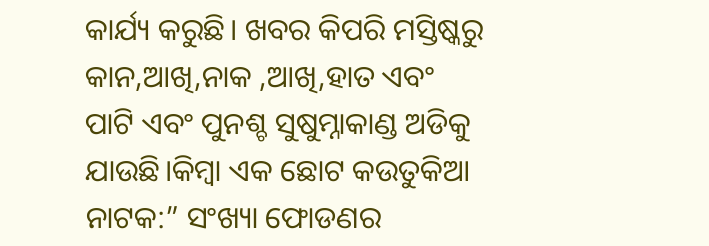କାର୍ଯ୍ୟ କରୁଛି। ଖବର କିପରି ମସ୍ତିଷ୍କରୁ କାନ,ଆଖି,ନାକ ,ଆଖି,ହାତ ଏବଂ ପାଟି ଏବଂ ପୁନଶ୍ଚ ସୁଷୁମ୍ନାକାଣ୍ଡ ଅଡିକୁ ଯାଉଛି।କିମ୍ବା ଏକ ଛୋଟ କଉତୁକିଆ ନାଟକ:” ସଂଖ୍ୟା ଫୋଡଣର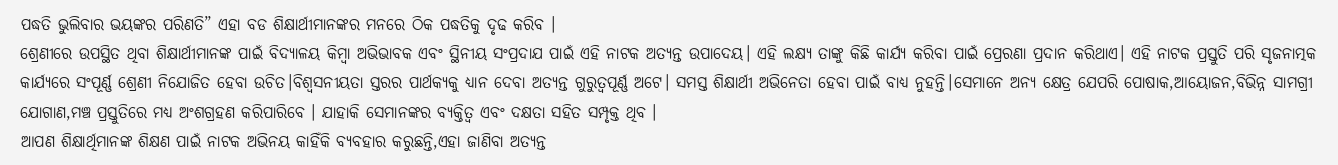ପଦ୍ଧତି ଭୁଲିବାର ଭୟଙ୍କର ପରିଣତି” ଏହା ବଡ ଶିକ୍ଷାର୍ଥୀମାନଙ୍କର ମନରେ ଠିକ ପଦ୍ଧତିକୁ ଦୃଢ କରିବ ।
ଶ୍ରେଣୀରେ ଉପସ୍ଥିତ ଥିବା ଶିକ୍ଷାର୍ଥୀମାନଙ୍କ ପାଇଁ ବିଦ୍ୟାଳୟ କିମ୍ବା ଅଭିଭାବକ ଏବଂ ସ୍ଥିନୀୟ ସଂପ୍ରଦାଯ ପାଇଁ ଏହି ନାଟକ ଅତ୍ୟନ୍ତ ଉପାଦେୟ। ଏହି ଲକ୍ଷ୍ୟ ତାଙ୍କୁ କିଛି କାର୍ଯ୍ୟ କରିବା ପାଇଁ ପ୍ରେରଣା ପ୍ରଦାନ କରିଥାଏ। ଏହି ନାଟକ ପ୍ରସ୍ତୁତି ପରି ସୃଜନାତ୍ମକ କାର୍ଯ୍ୟରେ ସଂପୂର୍ଣ୍ଣ ଶ୍ରେଣୀ ନିଯୋଜିତ ହେବା ଉଚିତ।ବିଶ୍ଵସନୀୟତା ସ୍ତରର ପାର୍ଥକ୍ୟକୁ ଧ୍ୟାନ ଦେବା ଅତ୍ୟନ୍ତ ଗୁରୁତ୍ୱପୂର୍ଣ୍ଣ ଅଟେ। ସମସ୍ତ ଶିକ୍ଷାର୍ଥୀ ଅଭିନେତା ହେବା ପାଇଁ ବାଧ୍ୟ ନୁହନ୍ତି।ସେମାନେ ଅନ୍ୟ କ୍ଷେତ୍ର ଯେପରି ପୋଷାକ,ଆୟୋଜନ,ବିଭିନ୍ନ ସାମଗ୍ରୀ ଯୋଗାଣ,ମଞ୍ଚ ପ୍ରସ୍ତୁତିରେ ମଧ୍ୟ ଅଂଶଗ୍ରହଣ କରିପାରିବେ । ଯାହାକି ସେମାନଙ୍କର ବ୍ୟକ୍ତିତ୍ବ ଏବଂ ଦକ୍ଷତା ସହିତ ସମ୍ପୃକ୍ତ ଥିବ ।
ଆପଣ ଶିକ୍ଷାର୍ଥିମାନଙ୍କ ଶିକ୍ଷଣ ପାଇଁ ନାଟକ ଅଭିନୟ କାହିଁକି ବ୍ୟବହାର କରୁଛନ୍ତି,ଏହା ଜାଣିବା ଅତ୍ୟନ୍ତ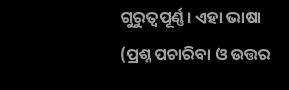ଗୁରୁତ୍ୱପୂର୍ଣ୍ଣ। ଏହା ଭାଷା (ପ୍ରଶ୍ନ ପଚାରିବା ଓ ଉତ୍ତର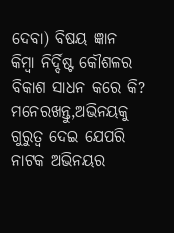ଦେବା) ବିଷୟ ଜ୍ଞାନ କିମ୍ବା ନିର୍ଦ୍ଦିଷ୍ଟ କୌଶଳର ବିକାଶ ସାଧନ କରେ କି? ମନେରଖନ୍ତୁ,ଅଭିନୟକୁ ଗୁରୁତ୍ଵ ଦେଇ ଯେପରି ନାଟକ ଅଭିନୟର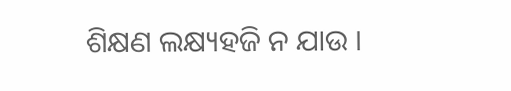ଶିକ୍ଷଣ ଲକ୍ଷ୍ୟହଜି ନ ଯାଉ ।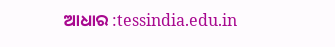ଆଧାର :tessindia.edu.in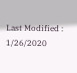Last Modified : 1/26/2020